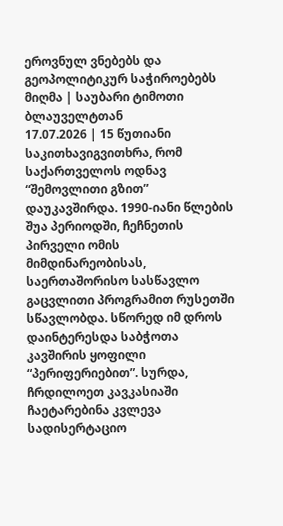ეროვნულ ვნებებს და გეოპოლიტიკურ საჭიროებებს მიღმა | საუბარი ტიმოთი ბლაუველტთან
17.07.2026 | 15 წუთიანი საკითხავიგვითხრა, რომ საქართველოს ოდნავ “შემოვლითი გზით” დაუკავშირდა. 1990-იანი წლების შუა პერიოდში, ჩეჩნეთის პირველი ომის მიმდინარეობისას, საერთაშორისო სასწავლო გაცვლითი პროგრამით რუსეთში სწავლობდა. სწორედ იმ დროს დაინტერესდა საბჭოთა კავშირის ყოფილი “პერიფერიებით”. სურდა, ჩრდილოეთ კავკასიაში ჩაეტარებინა კვლევა სადისერტაციო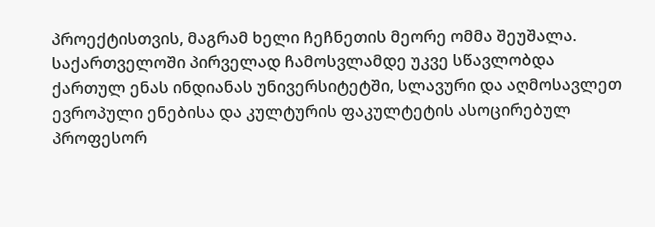პროექტისთვის, მაგრამ ხელი ჩეჩნეთის მეორე ომმა შეუშალა.
საქართველოში პირველად ჩამოსვლამდე უკვე სწავლობდა ქართულ ენას ინდიანას უნივერსიტეტში, სლავური და აღმოსავლეთ ევროპული ენებისა და კულტურის ფაკულტეტის ასოცირებულ პროფესორ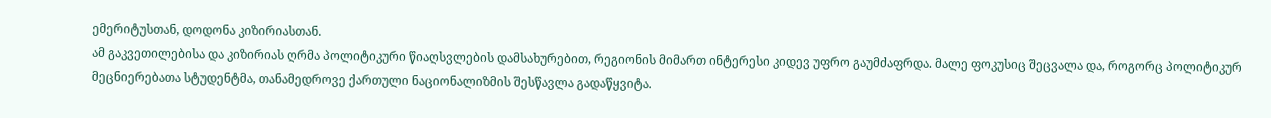ემერიტუსთან, დოდონა კიზირიასთან.
ამ გაკვეთილებისა და კიზირიას ღრმა პოლიტიკური წიაღსვლების დამსახურებით, რეგიონის მიმართ ინტერესი კიდევ უფრო გაუმძაფრდა. მალე ფოკუსიც შეცვალა და, როგორც პოლიტიკურ მეცნიერებათა სტუდენტმა, თანამედროვე ქართული ნაციონალიზმის შესწავლა გადაწყვიტა.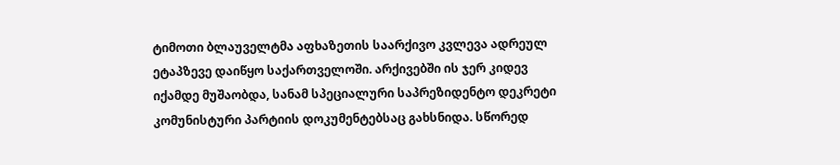ტიმოთი ბლაუველტმა აფხაზეთის საარქივო კვლევა ადრეულ ეტაპზევე დაიწყო საქართველოში. არქივებში ის ჯერ კიდევ იქამდე მუშაობდა, სანამ სპეციალური საპრეზიდენტო დეკრეტი კომუნისტური პარტიის დოკუმენტებსაც გახსნიდა. სწორედ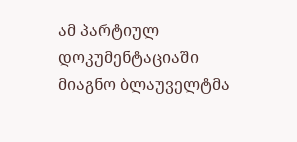ამ პარტიულ დოკუმენტაციაში მიაგნო ბლაუველტმა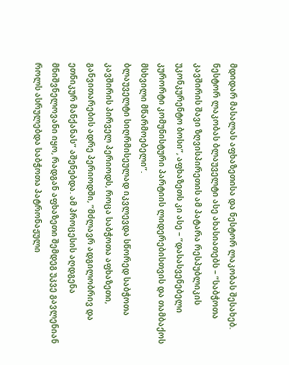მდიდარ მასალას აფხაზეთისა და ნესტორ ლაკობას შესახებ.
ნესტორ ლაკობას ბლაუველტი ასე ახასიათებს – “საბჭოთა კავშირის შავი ზღვისპირეთის ამ პატარა რესპუბლიკის უკონკურენტო ბოსი”, აფხაზეთს კი ასე – “დასასვენებელი კურორტი კომუნისტური პარტიის ლიდერებისთვის და თამბაქოს მსხვილი მწარმოებელი”.
ბლაუველტი სიღრმისეულად იკვლევდა სწორედ საბჭოთა კავშირის პირველ პერიოდს, როცა საბჭოთა აფხაზეთი, განვითარების ადრე პერიოდში, “მძლავრ ადგილობრივ და ეთნიკურ მანქანას” აშენებდა. ამ პროცესის აღდგენა მნიშვნელოვანი იყო, რადგან აფხაზეთი შემდეგ უკვე გავლენიან როლს ასრულებდა საბჭოთა პატრონაჟული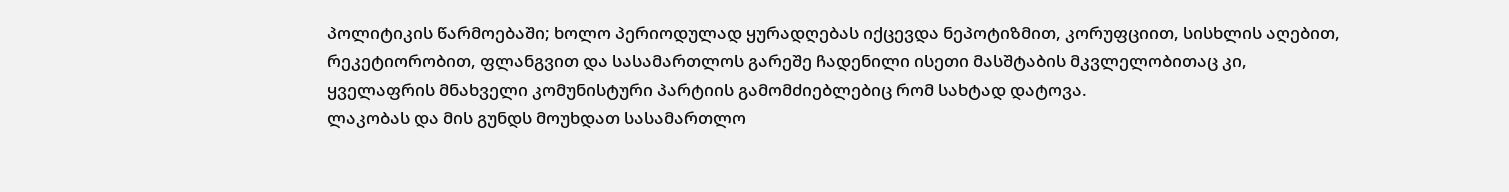პოლიტიკის წარმოებაში; ხოლო პერიოდულად ყურადღებას იქცევდა ნეპოტიზმით, კორუფციით, სისხლის აღებით, რეკეტიორობით, ფლანგვით და სასამართლოს გარეშე ჩადენილი ისეთი მასშტაბის მკვლელობითაც კი, ყველაფრის მნახველი კომუნისტური პარტიის გამომძიებლებიც რომ სახტად დატოვა.
ლაკობას და მის გუნდს მოუხდათ სასამართლო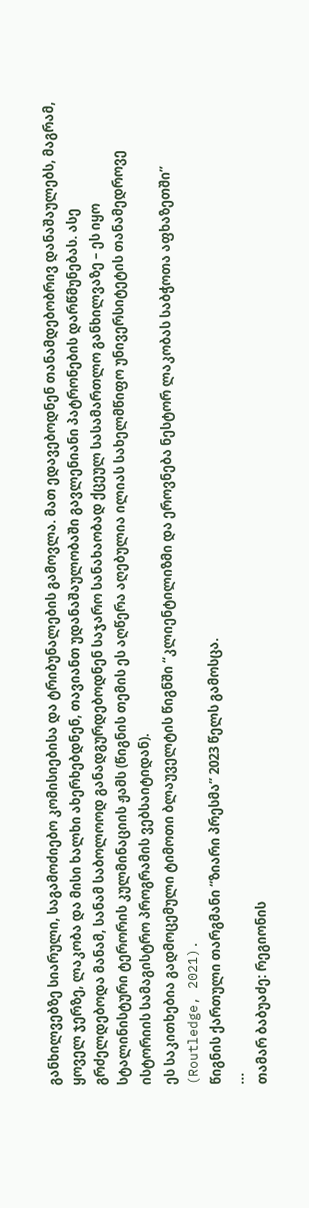განხილვებზე სიარული, საგამოძიებო კომისიებისა და ტრიბუნალების გამოვლა. მათ ედავებოდნენ თანამდებობრივ დანაშაულებს, მაგრამ, ყოველ ჯერზე, ლაკობა და მისი ხალხი ახერხებდნენ, თავიანთ უდანაშაულობაში გავლენიანი პატრონების დარწმუნებას. ასე გრძელდებოდა მანამ, სანამ საბოლოოდ განადგურდებოდნენ საჯარო სანახაობად ქცეულ სასამართლო განხილვაზე – ეს იყო სტალინისტური ტერორის კულმინაციის ჟამს (წიგნის თემის ეს აღწერა აღებულია ილიას სახელმწიფო უნივერსიტეტის თანამედროვე ისტორიის სამაგისტრო პროგრამის ვებსაიტიდან).
ეს საკითხებია გადმოცემული ტიმოთი ბლაუველტის წიგნში “კლიენტილიზმი და ეროვნება ნესტორ ლაკობას საბჭოთა აფხაზეთში” (Routledge, 2021).
წიგნის ქართული თარგმანი “ზიარი პრესმა” 2023 წელს გამოსცა.
...
თამარ ბაბუაძე: რეგიონის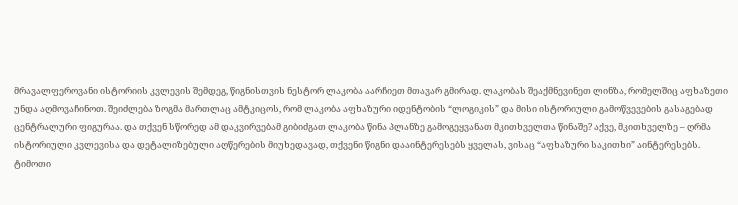მრავალფეროვანი ისტორიის კვლევის შემდეგ, წიგნისთვის ნესტორ ლაკობა აარჩიეთ მთავარ გმირად. ლაკობას შეაქმნევინეთ ლინზა, რომელშიც აფხაზეთი უნდა აღმოვაჩინოთ. შეიძლება ზოგმა მართლაც ამტკიცოს, რომ ლაკობა აფხაზური იდენტობის “ლოგიკის” და მისი ისტორიული გამოწვევების გასაგებად ცენტრალური ფიგურაა. და თქვენ სწორედ ამ დაკვირვებამ გიბიძგათ ლაკობა წინა პლანზე გამოგეყვანათ მკითხველთა წინაშე? აქვე, მკითხველზე – ღრმა ისტორიული კვლევისა და დეტალიზებული აღწერების მიუხედავად, თქვენი წიგნი დააინტერესებს ყველას, ვისაც “აფხაზური საკითხი” აინტერესებს.
ტიმოთი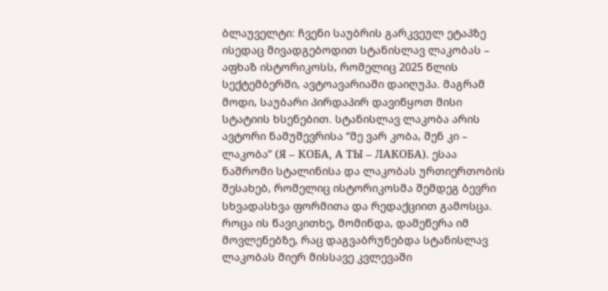ბლაუველტი: ჩვენი საუბრის გარკვეულ ეტაპზე ისედაც მივადგებოდით სტანისლავ ლაკობას – აფხაზ ისტორიკოსს, რომელიც 2025 წლის სექტემბერში, ავტოავარიაში დაიღუპა. მაგრამ მოდი, საუბარი პირდაპირ დავიწყოთ მისი სტატიის ხსენებით. სტანისლავ ლაკობა არის ავტორი ნამუშევრისა “მე ვარ კობა, შენ კი – ლაკობა” (Я – КОБА, А ТЫ – ЛАКОБА). ესაა ნაშრომი სტალინისა და ლაკობას ურთიერთობის შესახებ, რომელიც ისტორიკოსმა შემდეგ ბევრი სხვადასხვა ფორმითა და რედაქციით გამოსცა. როცა ის წავიკითხე, მომინდა, დამეწერა იმ მოვლენებზე, რაც დაგვაბრუნებდა სტანისლავ ლაკობას მიერ მისსავე კვლევაში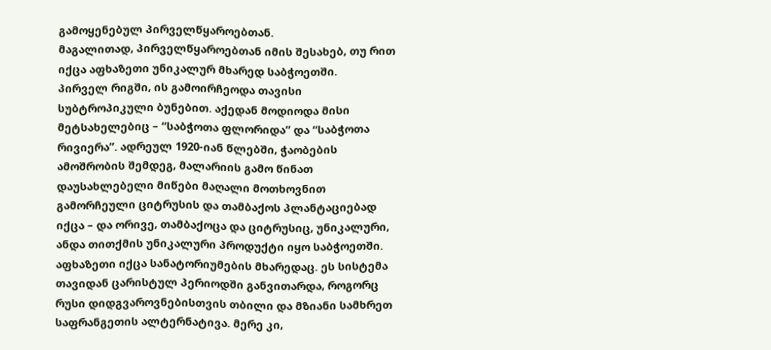გამოყენებულ პირველწყაროებთან.
მაგალითად, პირველწყაროებთან იმის შესახებ, თუ რით იქცა აფხაზეთი უნიკალურ მხარედ საბჭოეთში.
პირველ რიგში, ის გამოირჩეოდა თავისი სუბტროპიკული ბუნებით. აქედან მოდიოდა მისი მეტსახელებიც – “საბჭოთა ფლორიდა” და “საბჭოთა რივიერა”. ადრეულ 1920-იან წლებში, ჭაობების ამოშრობის შემდეგ, მალარიის გამო წინათ დაუსახლებელი მიწები მაღალი მოთხოვნით გამორჩეული ციტრუსის და თამბაქოს პლანტაციებად იქცა – და ორივე, თამბაქოცა და ციტრუსიც, უნიკალური, ანდა თითქმის უნიკალური პროდუქტი იყო საბჭოეთში.
აფხაზეთი იქცა სანატორიუმების მხარედაც. ეს სისტემა თავიდან ცარისტულ პერიოდში განვითარდა, როგორც რუსი დიდგვაროვნებისთვის თბილი და მზიანი სამხრეთ საფრანგეთის ალტერნატივა. მერე კი,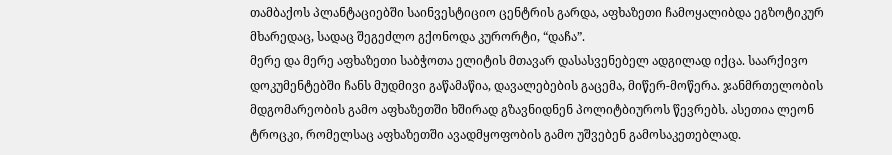თამბაქოს პლანტაციებში საინვესტიციო ცენტრის გარდა, აფხაზეთი ჩამოყალიბდა ეგზოტიკურ მხარედაც, სადაც შეგეძლო გქონოდა კურორტი, “დაჩა”.
მერე და მერე აფხაზეთი საბჭოთა ელიტის მთავარ დასასვენებელ ადგილად იქცა. საარქივო დოკუმენტებში ჩანს მუდმივი გაწამაწია, დავალებების გაცემა, მიწერ-მოწერა. ჯანმრთელობის მდგომარეობის გამო აფხაზეთში ხშირად გზავნიდნენ პოლიტბიუროს წევრებს. ასეთია ლეონ ტროცკი, რომელსაც აფხაზეთში ავადმყოფობის გამო უშვებენ გამოსაკეთებლად.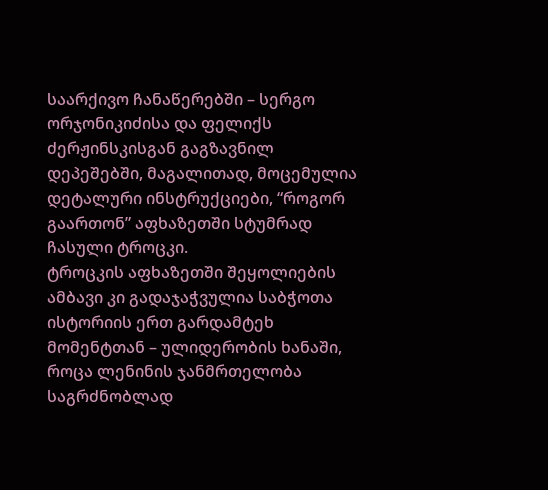საარქივო ჩანაწერებში – სერგო ორჯონიკიძისა და ფელიქს ძერჟინსკისგან გაგზავნილ დეპეშებში, მაგალითად, მოცემულია დეტალური ინსტრუქციები, “როგორ გაართონ” აფხაზეთში სტუმრად ჩასული ტროცკი.
ტროცკის აფხაზეთში შეყოლიების ამბავი კი გადაჯაჭვულია საბჭოთა ისტორიის ერთ გარდამტეხ მომენტთან – ულიდერობის ხანაში, როცა ლენინის ჯანმრთელობა საგრძნობლად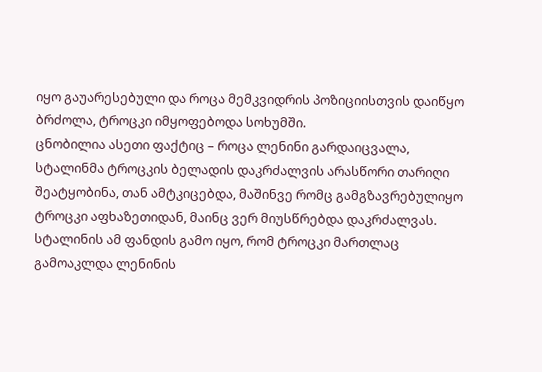იყო გაუარესებული და როცა მემკვიდრის პოზიციისთვის დაიწყო ბრძოლა, ტროცკი იმყოფებოდა სოხუმში.
ცნობილია ასეთი ფაქტიც – როცა ლენინი გარდაიცვალა, სტალინმა ტროცკის ბელადის დაკრძალვის არასწორი თარიღი შეატყობინა, თან ამტკიცებდა, მაშინვე რომც გამგზავრებულიყო ტროცკი აფხაზეთიდან, მაინც ვერ მიუსწრებდა დაკრძალვას.
სტალინის ამ ფანდის გამო იყო, რომ ტროცკი მართლაც გამოაკლდა ლენინის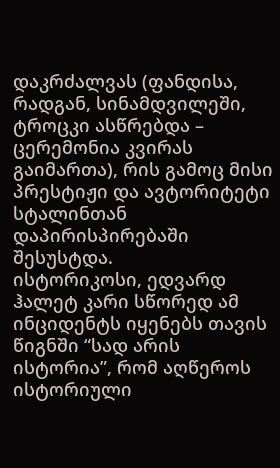დაკრძალვას (ფანდისა, რადგან, სინამდვილეში, ტროცკი ასწრებდა – ცერემონია კვირას გაიმართა), რის გამოც მისი პრესტიჟი და ავტორიტეტი სტალინთან დაპირისპირებაში შესუსტდა.
ისტორიკოსი, ედვარდ ჰალეტ კარი სწორედ ამ ინციდენტს იყენებს თავის წიგნში “სად არის ისტორია”, რომ აღწეროს ისტორიული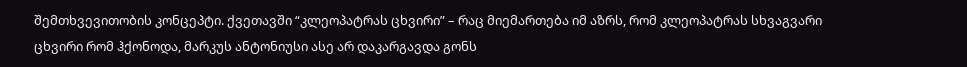შემთხვევითობის კონცეპტი. ქვეთავში “კლეოპატრას ცხვირი” – რაც მიემართება იმ აზრს, რომ კლეოპატრას სხვაგვარი ცხვირი რომ ჰქონოდა, მარკუს ანტონიუსი ასე არ დაკარგავდა გონს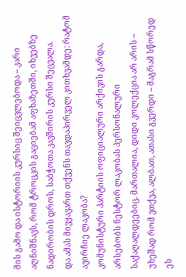მის გამო და ისტორიის კურსიც შეიცვლებოდა – კარი აღნიშნავს, რომ ტროცკის გაციებამ აფხაზეთში, იხვებზე ნადირობის დროს, საბჭოთა კავშირის კურსი შეცვალა.
და ამას მივყავართ თქვენს თავდაპირველ კითხვამდე: რატომ ავირჩიე ლაკობა?
კომუნისტური პარტიის ოფიციალური არქივის გარდა, არსებობს ნესტორ ლაკობას პერსონალური საქაღალდეებიც. მართალია, დიდი კოლექცია არ არის – უხეშად რომ ვთქვა, ალბათ, ათასი გვერდი – მაგრამ სწორედ ეს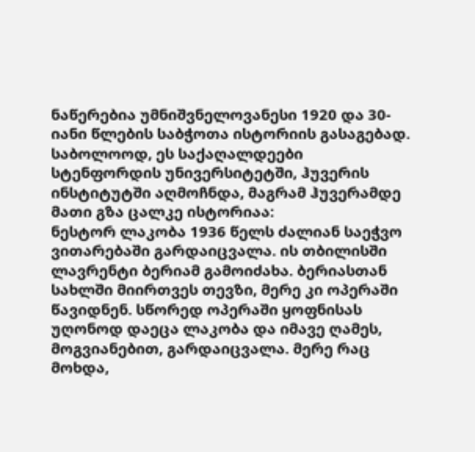ნაწერებია უმნიშვნელოვანესი 1920 და 30-იანი წლების საბჭოთა ისტორიის გასაგებად. საბოლოოდ, ეს საქაღალდეები სტენფორდის უნივერსიტეტში, ჰუვერის ინსტიტუტში აღმოჩნდა, მაგრამ ჰუვერამდე მათი გზა ცალკე ისტორიაა:
ნესტორ ლაკობა 1936 წელს ძალიან საეჭვო ვითარებაში გარდაიცვალა. ის თბილისში ლავრენტი ბერიამ გამოიძახა. ბერიასთან სახლში მიირთვეს თევზი, მერე კი ოპერაში წავიდნენ. სწორედ ოპერაში ყოფნისას უღონოდ დაეცა ლაკობა და იმავე ღამეს, მოგვიანებით, გარდაიცვალა. მერე რაც მოხდა,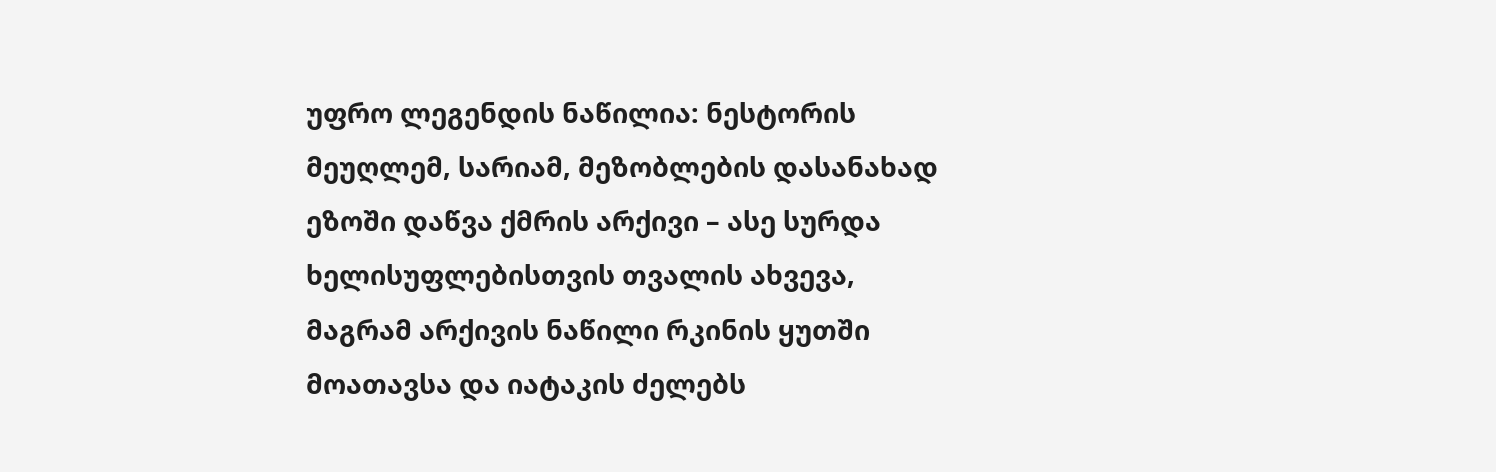უფრო ლეგენდის ნაწილია: ნესტორის მეუღლემ, სარიამ, მეზობლების დასანახად ეზოში დაწვა ქმრის არქივი – ასე სურდა ხელისუფლებისთვის თვალის ახვევა, მაგრამ არქივის ნაწილი რკინის ყუთში მოათავსა და იატაკის ძელებს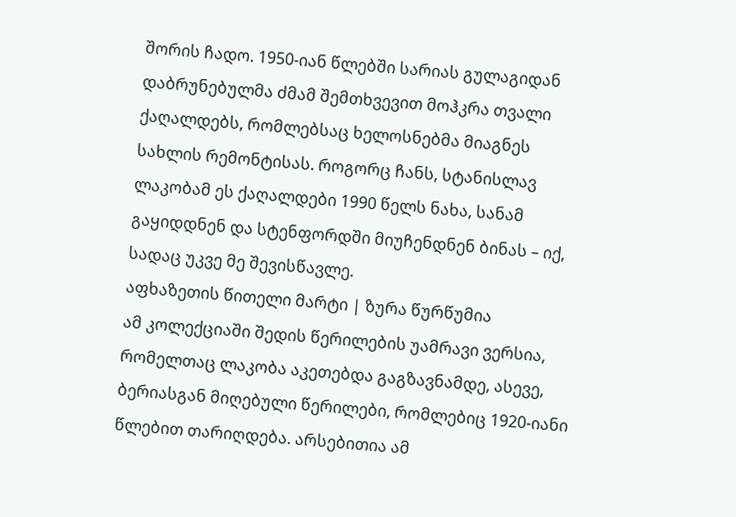შორის ჩადო. 1950-იან წლებში სარიას გულაგიდან დაბრუნებულმა ძმამ შემთხვევით მოჰკრა თვალი ქაღალდებს, რომლებსაც ხელოსნებმა მიაგნეს სახლის რემონტისას. როგორც ჩანს, სტანისლავ ლაკობამ ეს ქაღალდები 1990 წელს ნახა, სანამ გაყიდდნენ და სტენფორდში მიუჩენდნენ ბინას – იქ, სადაც უკვე მე შევისწავლე.
აფხაზეთის წითელი მარტი | ზურა წურწუმია
ამ კოლექციაში შედის წერილების უამრავი ვერსია, რომელთაც ლაკობა აკეთებდა გაგზავნამდე, ასევე, ბერიასგან მიღებული წერილები, რომლებიც 1920-იანი წლებით თარიღდება. არსებითია ამ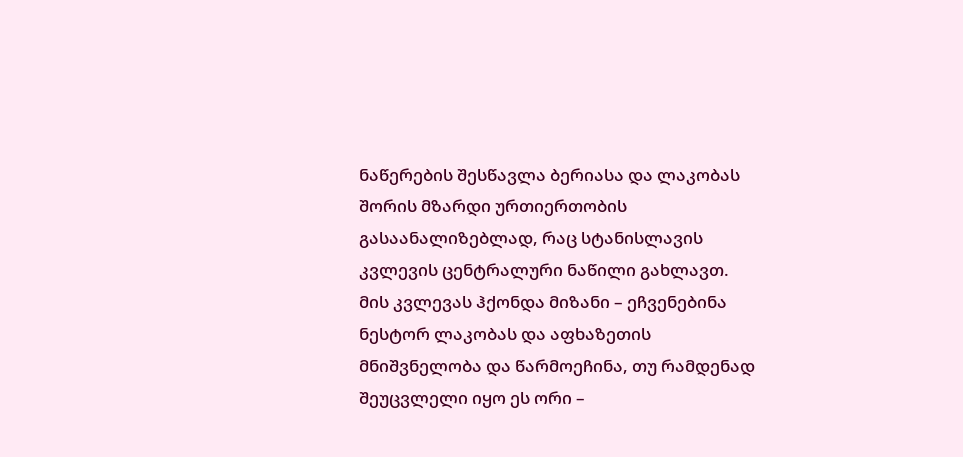ნაწერების შესწავლა ბერიასა და ლაკობას შორის მზარდი ურთიერთობის გასაანალიზებლად, რაც სტანისლავის კვლევის ცენტრალური ნაწილი გახლავთ. მის კვლევას ჰქონდა მიზანი – ეჩვენებინა ნესტორ ლაკობას და აფხაზეთის მნიშვნელობა და წარმოეჩინა, თუ რამდენად შეუცვლელი იყო ეს ორი –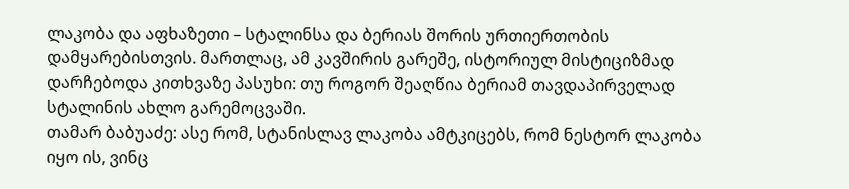ლაკობა და აფხაზეთი – სტალინსა და ბერიას შორის ურთიერთობის დამყარებისთვის. მართლაც, ამ კავშირის გარეშე, ისტორიულ მისტიციზმად დარჩებოდა კითხვაზე პასუხი: თუ როგორ შეაღწია ბერიამ თავდაპირველად სტალინის ახლო გარემოცვაში.
თამარ ბაბუაძე: ასე რომ, სტანისლავ ლაკობა ამტკიცებს, რომ ნესტორ ლაკობა იყო ის, ვინც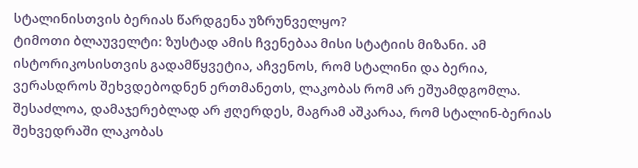სტალინისთვის ბერიას წარდგენა უზრუნველყო?
ტიმოთი ბლაუველტი: ზუსტად ამის ჩვენებაა მისი სტატიის მიზანი. ამ ისტორიკოსისთვის გადამწყვეტია, აჩვენოს, რომ სტალინი და ბერია, ვერასდროს შეხვდებოდნენ ერთმანეთს, ლაკობას რომ არ ეშუამდგომლა. შესაძლოა, დამაჯერებლად არ ჟღერდეს, მაგრამ აშკარაა, რომ სტალინ-ბერიას შეხვედრაში ლაკობას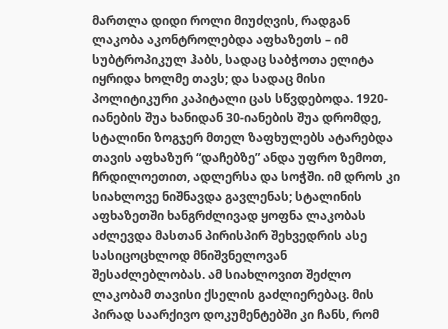მართლა დიდი როლი მიუძღვის, რადგან ლაკობა აკონტროლებდა აფხაზეთს – იმ სუბტროპიკულ ჰაბს, სადაც საბჭოთა ელიტა იყრიდა ხოლმე თავს; და სადაც მისი პოლიტიკური კაპიტალი ცას სწვდებოდა. 1920-იანების შუა ხანიდან 30-იანების შუა დრომდე, სტალინი ზოგჯერ მთელ ზაფხულებს ატარებდა თავის აფხაზურ “დაჩებზე” ანდა უფრო ზემოთ, ჩრდილოეთით, ადლერსა და სოჭში. იმ დროს კი სიახლოვე ნიშნავდა გავლენას; სტალინის აფხაზეთში ხანგრძლივად ყოფნა ლაკობას აძლევდა მასთან პირისპირ შეხვედრის ასე სასიცოცხლოდ მნიშვნელოვან შესაძლებლობას. ამ სიახლოვით შეძლო ლაკობამ თავისი ქსელის გაძლიერებაც. მის პირად საარქივო დოკუმენტებში კი ჩანს, რომ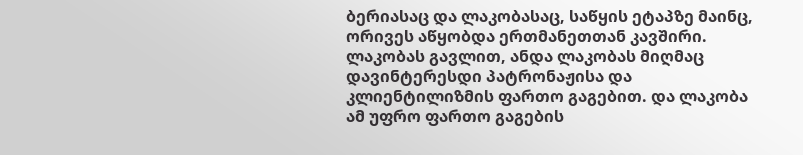ბერიასაც და ლაკობასაც, საწყის ეტაპზე მაინც, ორივეს აწყობდა ერთმანეთთან კავშირი.
ლაკობას გავლით, ანდა ლაკობას მიღმაც დავინტერესდი პატრონაჟისა და კლიენტილიზმის ფართო გაგებით. და ლაკობა ამ უფრო ფართო გაგების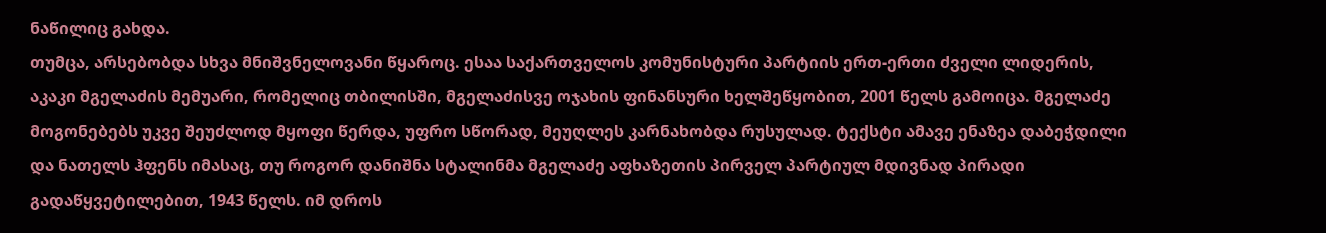ნაწილიც გახდა.
თუმცა, არსებობდა სხვა მნიშვნელოვანი წყაროც. ესაა საქართველოს კომუნისტური პარტიის ერთ-ერთი ძველი ლიდერის, აკაკი მგელაძის მემუარი, რომელიც თბილისში, მგელაძისვე ოჯახის ფინანსური ხელშეწყობით, 2001 წელს გამოიცა. მგელაძე მოგონებებს უკვე შეუძლოდ მყოფი წერდა, უფრო სწორად, მეუღლეს კარნახობდა რუსულად. ტექსტი ამავე ენაზეა დაბეჭდილი და ნათელს ჰფენს იმასაც, თუ როგორ დანიშნა სტალინმა მგელაძე აფხაზეთის პირველ პარტიულ მდივნად პირადი გადაწყვეტილებით, 1943 წელს. იმ დროს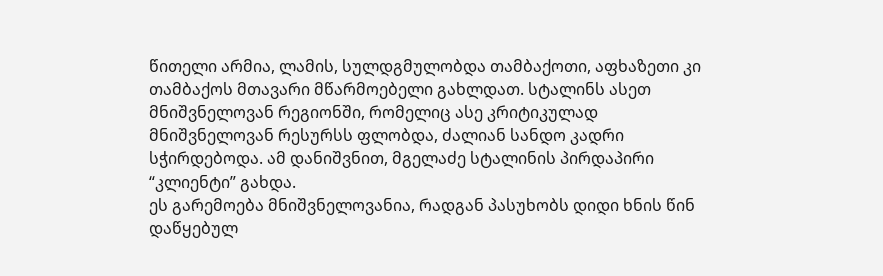წითელი არმია, ლამის, სულდგმულობდა თამბაქოთი, აფხაზეთი კი თამბაქოს მთავარი მწარმოებელი გახლდათ. სტალინს ასეთ მნიშვნელოვან რეგიონში, რომელიც ასე კრიტიკულად მნიშვნელოვან რესურსს ფლობდა, ძალიან სანდო კადრი სჭირდებოდა. ამ დანიშვნით, მგელაძე სტალინის პირდაპირი “კლიენტი” გახდა.
ეს გარემოება მნიშვნელოვანია, რადგან პასუხობს დიდი ხნის წინ დაწყებულ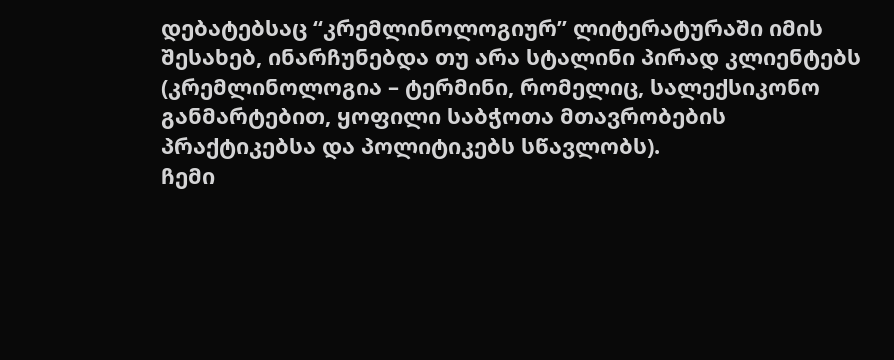დებატებსაც “კრემლინოლოგიურ” ლიტერატურაში იმის შესახებ, ინარჩუნებდა თუ არა სტალინი პირად კლიენტებს (კრემლინოლოგია – ტერმინი, რომელიც, სალექსიკონო განმარტებით, ყოფილი საბჭოთა მთავრობების პრაქტიკებსა და პოლიტიკებს სწავლობს).
ჩემი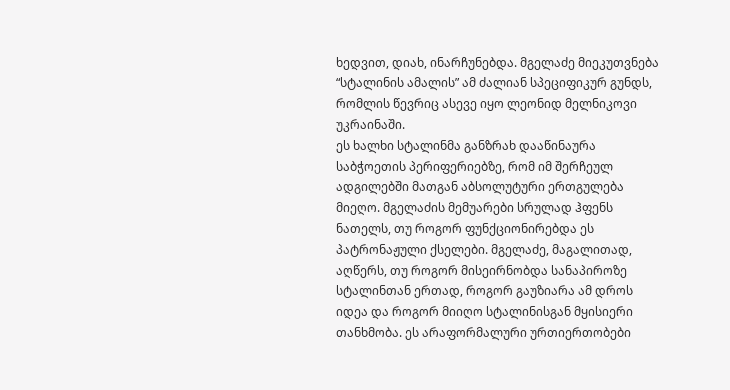ხედვით, დიახ, ინარჩუნებდა. მგელაძე მიეკუთვნება “სტალინის ამალის” ამ ძალიან სპეციფიკურ გუნდს, რომლის წევრიც ასევე იყო ლეონიდ მელნიკოვი უკრაინაში.
ეს ხალხი სტალინმა განზრახ დააწინაურა საბჭოეთის პერიფერიებზე, რომ იმ შერჩეულ ადგილებში მათგან აბსოლუტური ერთგულება მიეღო. მგელაძის მემუარები სრულად ჰფენს ნათელს, თუ როგორ ფუნქციონირებდა ეს პატრონაჟული ქსელები. მგელაძე, მაგალითად, აღწერს, თუ როგორ მისეირნობდა სანაპიროზე სტალინთან ერთად, როგორ გაუზიარა ამ დროს იდეა და როგორ მიიღო სტალინისგან მყისიერი თანხმობა. ეს არაფორმალური ურთიერთობები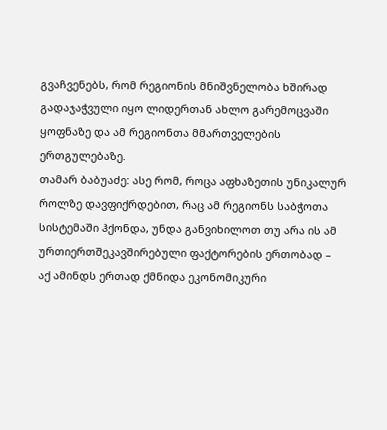გვაჩვენებს, რომ რეგიონის მნიშვნელობა ხშირად გადაჯაჭვული იყო ლიდერთან ახლო გარემოცვაში ყოფნაზე და ამ რეგიონთა მმართველების ერთგულებაზე.
თამარ ბაბუაძე: ასე რომ, როცა აფხაზეთის უნიკალურ როლზე დავფიქრდებით, რაც ამ რეგიონს საბჭოთა სისტემაში ჰქონდა, უნდა განვიხილოთ თუ არა ის ამ ურთიერთშეკავშირებული ფაქტორების ერთობად – აქ ამინდს ერთად ქმნიდა ეკონომიკური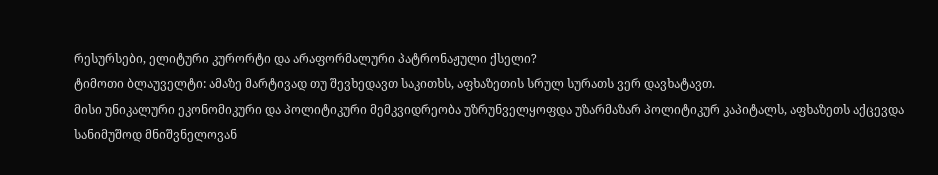რესურსები, ელიტური კურორტი და არაფორმალური პატრონაჟული ქსელი?
ტიმოთი ბლაუველტი: ამაზე მარტივად თუ შევხედავთ საკითხს, აფხაზეთის სრულ სურათს ვერ დავხატავთ.
მისი უნიკალური ეკონომიკური და პოლიტიკური მემკვიდრეობა უზრუნველყოფდა უზარმაზარ პოლიტიკურ კაპიტალს, აფხაზეთს აქცევდა სანიმუშოდ მნიშვნელოვან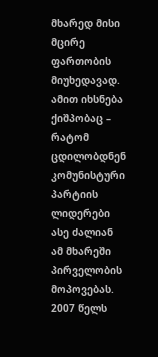მხარედ მისი მცირე ფართობის მიუხედავად.
ამით იხსნება ქიშპობაც – რატომ ცდილობდნენ კომუნისტური პარტიის ლიდერები ასე ძალიან ამ მხარეში პირველობის მოპოვებას.
2007 წელს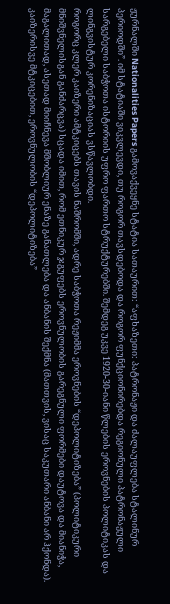ჟურნალში Nationalities Papers გამოვაქვეყნე სტატია სათაურით: “აფხაზეთი: პატრონაჟი და ძალაუფლება სტალინურ პერიოდში”. იმ სტატიაში ვიკვლევდი, თუ როგორ თავსდებოდა და როგორ ფუნქციონირებდა რეგიონული პატრონაჟული სარგებელი საბჭოთა ისტორიის უფრო ფართო სტრუქტურებში. შემდეგ უკვე 1920-30-იანი წლების ეროვნების პოლიტიკას და ლინგვისტურ კორენიზაციას ვსწავლობდი.
როგორც კლერ კაიზერი ამტკიცებს თავის ნაშრომში, ადრე საბჭოთა რეჟიმმა ეროვნების “დეპოლიტიზება” (პოლიტიკური მნიშვნელისგან განძარცვა) სცადა იმით, რომ ეთნიკურ ჯგუფებს ეროვნულობის გარეგნული ფორმები დაუტოვა და მიანიჭა, მაგალითად, ასეთად მიიჩნევა მშობლიურ ენაზე განათლება და ანბანის შექმნა (მათთვის, ვისაც საკუთარი ანბანი არ ჰქონდა). კაიზერისვე მტკიცებით, ეროვნულობის “დეპოლიტიზება”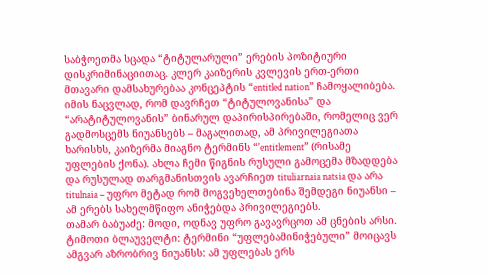საბჭოეთმა სცადა “ტიტულარული” ერების პოზიტიური დისკრიმინაციითაც. კლერ კაიზერის კვლევის ერთ-ერთი მთავარი დამსახურებაა კონცეპტის “entitled nation” ჩამოყალიბება. იმის ნაცვლად, რომ დავრჩეთ “ტიტულოვანისა” და “არატიტულოვანის” ბინარულ დაპირისპირებაში, რომელიც ვერ გადმოსცემს ნიუანსებს – მაგალითად, ამ პრივილეგიათა ხარისხს, კაიზერმა მიაგნო ტერმინს “'entitlement” (რისამე უფლების ქონა). ახლა ჩემი წიგნის რუსული გამოცემა მზადდება და რუსულად თარგმანისთვის ავარჩიეთ tituliarnaia natsia და არა titulnaia – უფრო მეტად რომ მოგვეხელთებინა შემდეგი ნიუანსი – ამ ერებს სახელმწიფო ანიჭებდა პრივილეგიებს.
თამარ ბაბუაძე: მოდი, ოდნავ უფრო გავავრცოთ ამ ცნების არსი.
ტიმოთი ბლაუველტი: ტერმინი “უფლებამინიჭებული” მოიცავს ამგვარ აზრობრივ ნიუანსს: ამ უფლებას ერს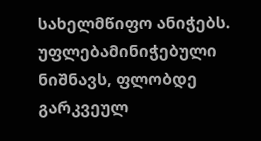სახელმწიფო ანიჭებს. უფლებამინიჭებული ნიშნავს, ფლობდე გარკვეულ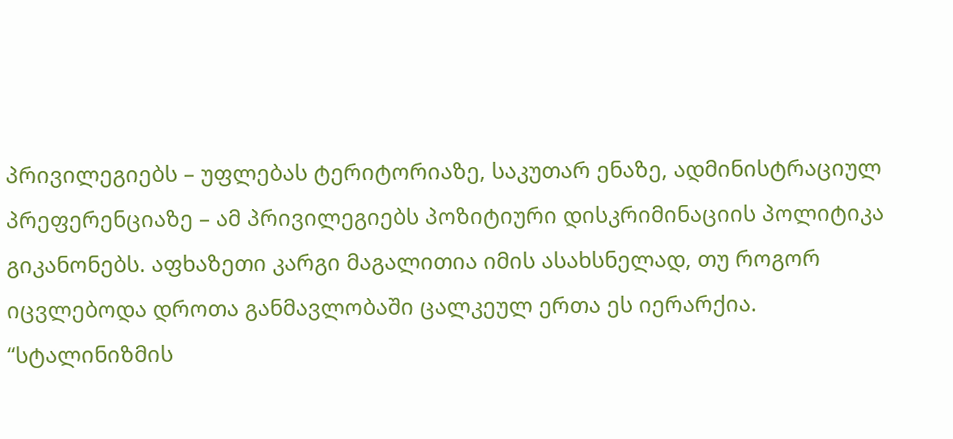პრივილეგიებს – უფლებას ტერიტორიაზე, საკუთარ ენაზე, ადმინისტრაციულ პრეფერენციაზე – ამ პრივილეგიებს პოზიტიური დისკრიმინაციის პოლიტიკა გიკანონებს. აფხაზეთი კარგი მაგალითია იმის ასახსნელად, თუ როგორ იცვლებოდა დროთა განმავლობაში ცალკეულ ერთა ეს იერარქია.
“სტალინიზმის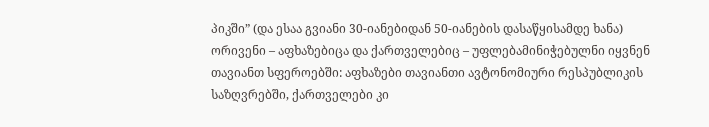პიკში” (და ესაა გვიანი 30-იანებიდან 50-იანების დასაწყისამდე ხანა) ორივენი – აფხაზებიცა და ქართველებიც – უფლებამინიჭებულნი იყვნენ თავიანთ სფეროებში: აფხაზები თავიანთი ავტონომიური რესპუბლიკის საზღვრებში, ქართველები კი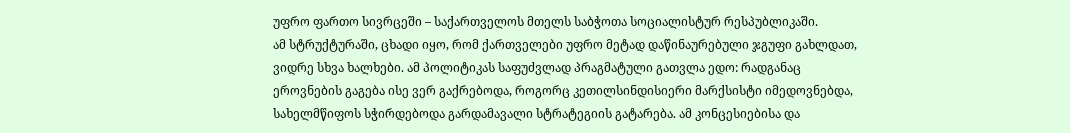უფრო ფართო სივრცეში – საქართველოს მთელს საბჭოთა სოციალისტურ რესპუბლიკაში.
ამ სტრუქტურაში, ცხადი იყო, რომ ქართველები უფრო მეტად დაწინაურებული ჯგუფი გახლდათ, ვიდრე სხვა ხალხები. ამ პოლიტიკას საფუძვლად პრაგმატული გათვლა ედო: რადგანაც ეროვნების გაგება ისე ვერ გაქრებოდა, როგორც კეთილსინდისიერი მარქსისტი იმედოვნებდა, სახელმწიფოს სჭირდებოდა გარდამავალი სტრატეგიის გატარება. ამ კონცესიებისა და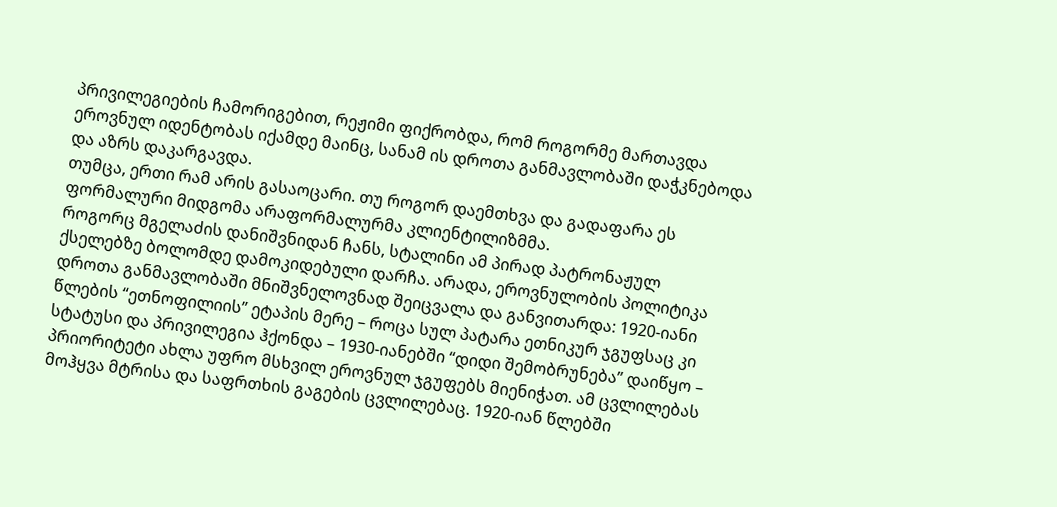პრივილეგიების ჩამორიგებით, რეჟიმი ფიქრობდა, რომ როგორმე მართავდა ეროვნულ იდენტობას იქამდე მაინც, სანამ ის დროთა განმავლობაში დაჭკნებოდა და აზრს დაკარგავდა.
თუმცა, ერთი რამ არის გასაოცარი. თუ როგორ დაემთხვა და გადაფარა ეს ფორმალური მიდგომა არაფორმალურმა კლიენტილიზმმა.
როგორც მგელაძის დანიშვნიდან ჩანს, სტალინი ამ პირად პატრონაჟულ ქსელებზე ბოლომდე დამოკიდებული დარჩა. არადა, ეროვნულობის პოლიტიკა დროთა განმავლობაში მნიშვნელოვნად შეიცვალა და განვითარდა: 1920-იანი წლების “ეთნოფილიის” ეტაპის მერე – როცა სულ პატარა ეთნიკურ ჯგუფსაც კი სტატუსი და პრივილეგია ჰქონდა – 1930-იანებში “დიდი შემობრუნება” დაიწყო – პრიორიტეტი ახლა უფრო მსხვილ ეროვნულ ჯგუფებს მიენიჭათ. ამ ცვლილებას მოჰყვა მტრისა და საფრთხის გაგების ცვლილებაც. 1920-იან წლებში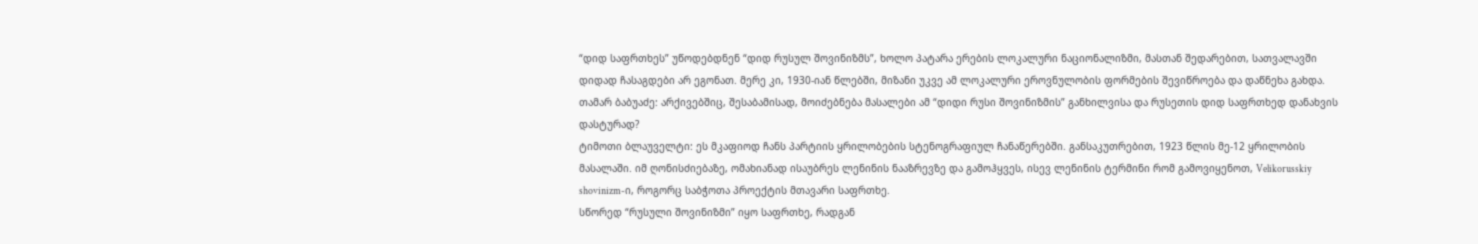“დიდ საფრთხეს” უწოდებდნენ “დიდ რუსულ შოვინიზმს”, ხოლო პატარა ერების ლოკალური ნაციონალიზმი, მასთან შედარებით, სათვალავში დიდად ჩასაგდები არ ეგონათ. მერე კი, 1930-იან წლებში, მიზანი უკვე ამ ლოკალური ეროვნულობის ფორმების შევიწროება და დაწნეხა გახდა.
თამარ ბაბუაძე: არქივებშიც, შესაბამისად, მოიძებნება მასალები ამ “დიდი რუსი შოვინიზმის” განხილვისა და რუსეთის დიდ საფრთხედ დანახვის დასტურად?
ტიმოთი ბლაუველტი: ეს მკაფიოდ ჩანს პარტიის ყრილობების სტენოგრაფიულ ჩანაწერებში. განსაკუთრებით, 1923 წლის მე-12 ყრილობის მასალაში. იმ ღონისძიებაზე, ომახიანად ისაუბრეს ლენინის ნააზრევზე და გამოჰყვეს, ისევ ლენინის ტერმინი რომ გამოვიყენოთ, Velikorusskiy shovinizm-ი, როგორც საბჭოთა პროექტის მთავარი საფრთხე.
სწორედ “რუსული შოვინიზმი” იყო საფრთხე, რადგან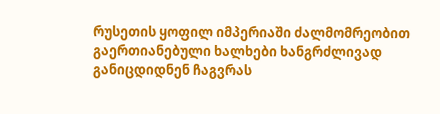რუსეთის ყოფილ იმპერიაში ძალმომრეობით გაერთიანებული ხალხები ხანგრძლივად განიცდიდნენ ჩაგვრას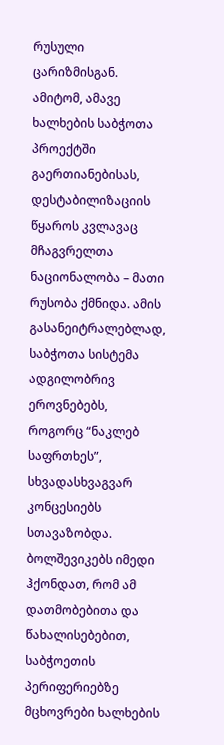რუსული ცარიზმისგან. ამიტომ, ამავე ხალხების საბჭოთა პროექტში გაერთიანებისას, დესტაბილიზაციის წყაროს კვლავაც მჩაგვრელთა ნაციონალობა – მათი რუსობა ქმნიდა. ამის გასანეიტრალებლად, საბჭოთა სისტემა ადგილობრივ ეროვნებებს, როგორც “ნაკლებ საფრთხეს”, სხვადასხვაგვარ კონცესიებს სთავაზობდა. ბოლშევიკებს იმედი ჰქონდათ, რომ ამ დათმობებითა და წახალისებებით, საბჭოეთის პერიფერიებზე მცხოვრები ხალხების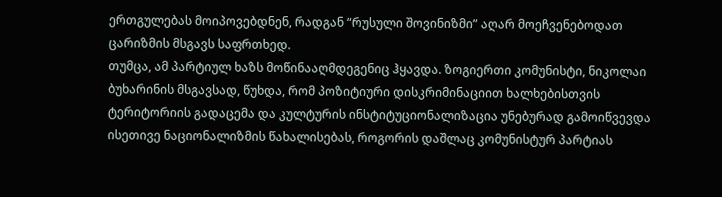ერთგულებას მოიპოვებდნენ, რადგან “რუსული შოვინიზმი” აღარ მოეჩვენებოდათ ცარიზმის მსგავს საფრთხედ.
თუმცა, ამ პარტიულ ხაზს მოწინააღმდეგენიც ჰყავდა. ზოგიერთი კომუნისტი, ნიკოლაი ბუხარინის მსგავსად, წუხდა, რომ პოზიტიური დისკრიმინაციით ხალხებისთვის ტერიტორიის გადაცემა და კულტურის ინსტიტუციონალიზაცია უნებურად გამოიწვევდა ისეთივე ნაციონალიზმის წახალისებას, როგორის დაშლაც კომუნისტურ პარტიას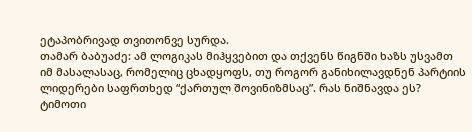ეტაპობრივად თვითონვე სურდა.
თამარ ბაბუაძე: ამ ლოგიკას მიჰყვებით და თქვენს წიგნში ხაზს უსვამთ იმ მასალასაც, რომელიც ცხადყოფს, თუ როგორ განიხილავდნენ პარტიის ლიდერები საფრთხედ “ქართულ შოვინიზმსაც”. რას ნიშნავდა ეს?
ტიმოთი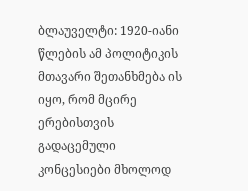ბლაუველტი: 1920-იანი წლების ამ პოლიტიკის მთავარი შეთანხმება ის იყო, რომ მცირე ერებისთვის გადაცემული კონცესიები მხოლოდ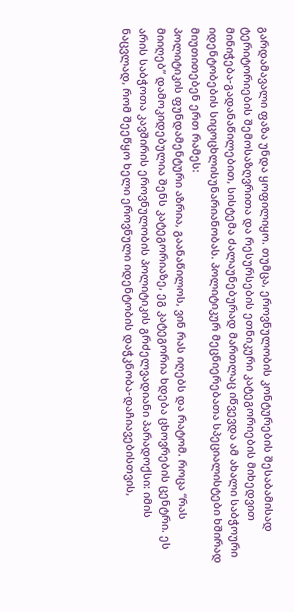გარდამავალი ფაზა უნდა ყოფილიყო. თუმცა, ეროვნულობის კონტურების შესაბამისად ტერიტორიების შემოსაზღვრითა და რესურსების ეთნიკური კატეგორიების მიხედვით მინიჭება-გადანაწილებით, სისტემა ძალაუნებურად მართლაც იწვევდა ამ ახალი საბჭოური იდენტობების სიცოცხლისუნარიანობას. პოლიტიკურ მეცნიერებათა სპეციალისტები ხშირად მიუთითებენ ერთ რამეს:
პოლიტიკის ფუნდამენტური აზრია, გაანაწილოს, ვინ რას იღებს და რატომ. როცა “რას მიიღებ” დამოკიდებულია შენს კატეგორიაზე, ეგ კატეგორია ხდება ცხოვრების ცენტრი. ეს არის საბჭოთა კავშირის ეროვნულობის პოლიტიკის გრძელვადიანი პარადოქსი: იმის ნაცვლად, რომ შეეწყო ხელი ეროვნული იდენტობის დაჭკნობა-დაჩიავებისთვის,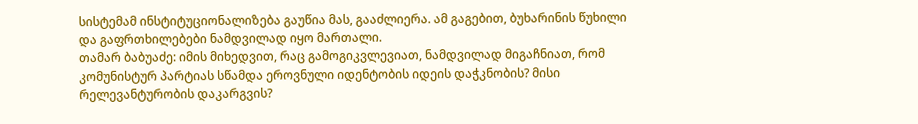სისტემამ ინსტიტუციონალიზება გაუწია მას, გააძლიერა. ამ გაგებით, ბუხარინის წუხილი და გაფრთხილებები ნამდვილად იყო მართალი.
თამარ ბაბუაძე: იმის მიხედვით, რაც გამოგიკვლევიათ, ნამდვილად მიგაჩნიათ, რომ კომუნისტურ პარტიას სწამდა ეროვნული იდენტობის იდეის დაჭკნობის? მისი რელევანტურობის დაკარგვის?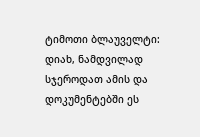ტიმოთი ბლაუველტი: დიახ, ნამდვილად სჯეროდათ ამის და დოკუმენტებში ეს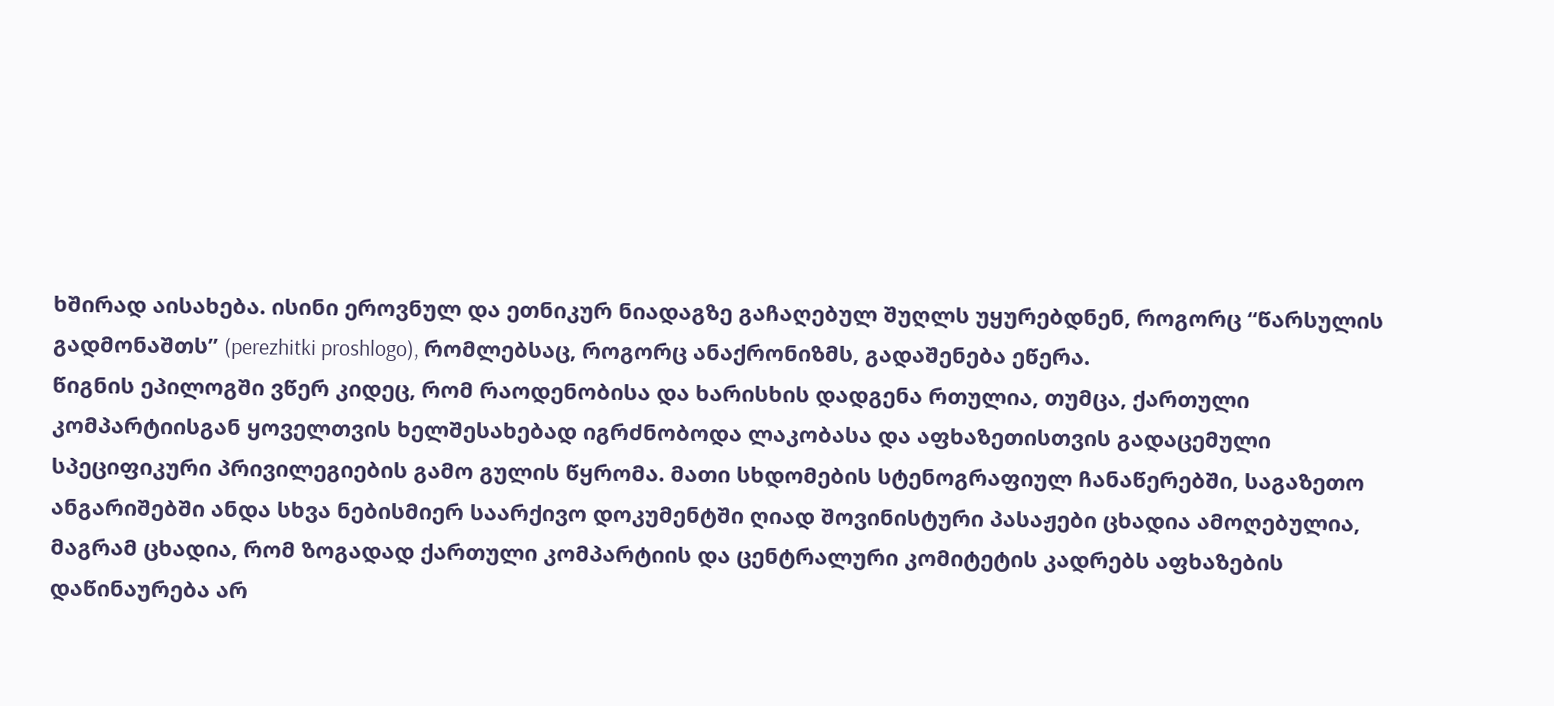ხშირად აისახება. ისინი ეროვნულ და ეთნიკურ ნიადაგზე გაჩაღებულ შუღლს უყურებდნენ, როგორც “წარსულის გადმონაშთს” (perezhitki proshlogo), რომლებსაც, როგორც ანაქრონიზმს, გადაშენება ეწერა.
წიგნის ეპილოგში ვწერ კიდეც, რომ რაოდენობისა და ხარისხის დადგენა რთულია, თუმცა, ქართული კომპარტიისგან ყოველთვის ხელშესახებად იგრძნობოდა ლაკობასა და აფხაზეთისთვის გადაცემული სპეციფიკური პრივილეგიების გამო გულის წყრომა. მათი სხდომების სტენოგრაფიულ ჩანაწერებში, საგაზეთო ანგარიშებში ანდა სხვა ნებისმიერ საარქივო დოკუმენტში ღიად შოვინისტური პასაჟები ცხადია ამოღებულია, მაგრამ ცხადია, რომ ზოგადად ქართული კომპარტიის და ცენტრალური კომიტეტის კადრებს აფხაზების დაწინაურება არ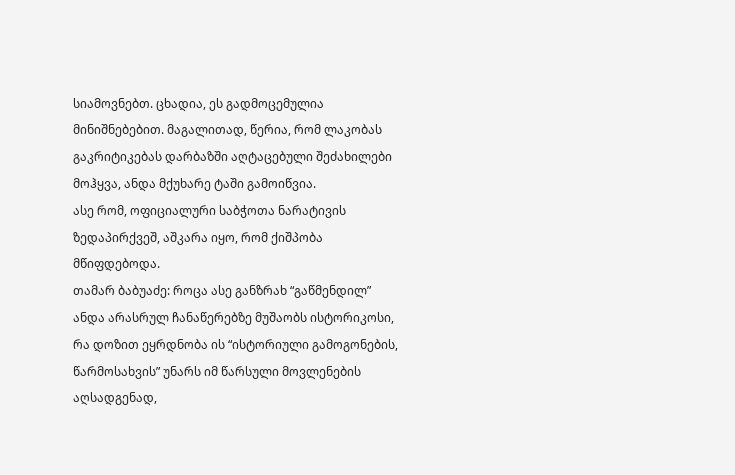სიამოვნებთ. ცხადია, ეს გადმოცემულია მინიშნებებით. მაგალითად, წერია, რომ ლაკობას გაკრიტიკებას დარბაზში აღტაცებული შეძახილები მოჰყვა, ანდა მქუხარე ტაში გამოიწვია.
ასე რომ, ოფიციალური საბჭოთა ნარატივის ზედაპირქვეშ, აშკარა იყო, რომ ქიშპობა მწიფდებოდა.
თამარ ბაბუაძე: როცა ასე განზრახ “გაწმენდილ” ანდა არასრულ ჩანაწერებზე მუშაობს ისტორიკოსი, რა დოზით ეყრდნობა ის “ისტორიული გამოგონების, წარმოსახვის” უნარს იმ წარსული მოვლენების აღსადგენად,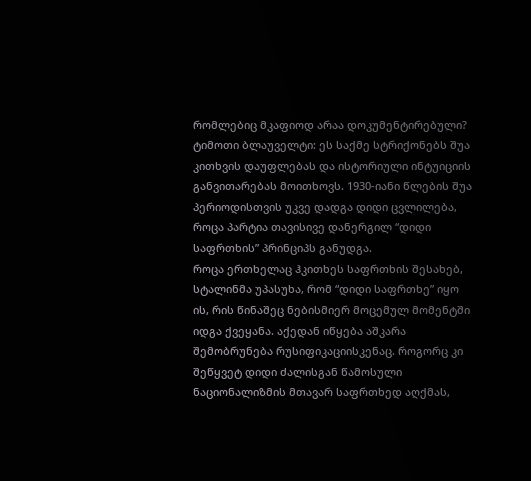რომლებიც მკაფიოდ არაა დოკუმენტირებული?
ტიმოთი ბლაუველტი: ეს საქმე სტრიქონებს შუა კითხვის დაუფლებას და ისტორიული ინტუიციის განვითარებას მოითხოვს. 1930-იანი წლების შუა პერიოდისთვის უკვე დადგა დიდი ცვლილება, როცა პარტია თავისივე დანერგილ “დიდი საფრთხის” პრინციპს განუდგა.
როცა ერთხელაც ჰკითხეს საფრთხის შესახებ, სტალინმა უპასუხა, რომ “დიდი საფრთხე” იყო ის, რის წინაშეც ნებისმიერ მოცემულ მომენტში იდგა ქვეყანა. აქედან იწყება აშკარა შემობრუნება რუსიფიკაციისკენაც. როგორც კი შეწყვეტ დიდი ძალისგან წამოსული ნაციონალიზმის მთავარ საფრთხედ აღქმას,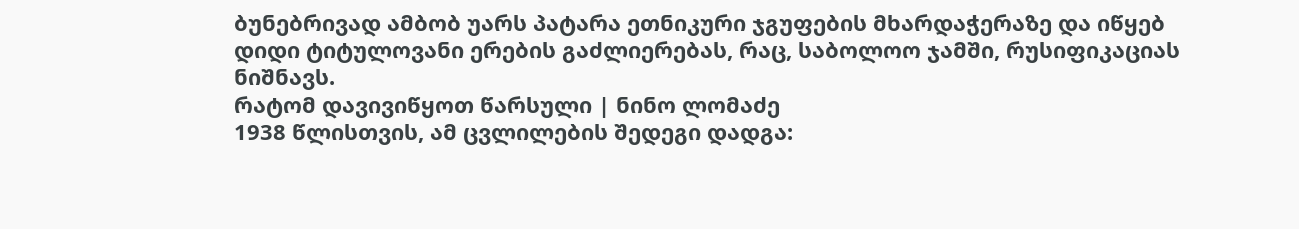ბუნებრივად ამბობ უარს პატარა ეთნიკური ჯგუფების მხარდაჭერაზე და იწყებ დიდი ტიტულოვანი ერების გაძლიერებას, რაც, საბოლოო ჯამში, რუსიფიკაციას ნიშნავს.
რატომ დავივიწყოთ წარსული | ნინო ლომაძე
1938 წლისთვის, ამ ცვლილების შედეგი დადგა: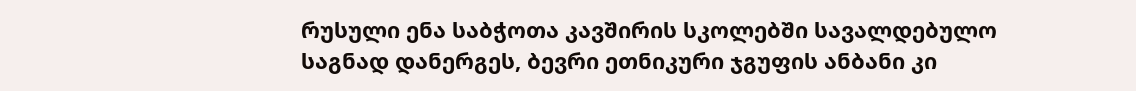რუსული ენა საბჭოთა კავშირის სკოლებში სავალდებულო საგნად დანერგეს, ბევრი ეთნიკური ჯგუფის ანბანი კი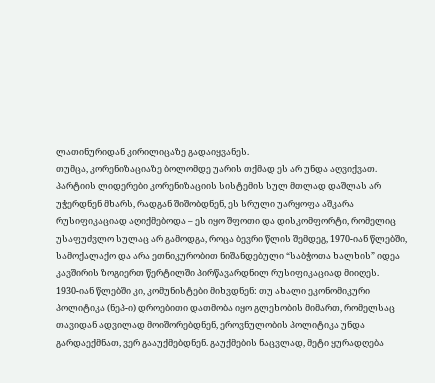ლათინურიდან კირილიცაზე გადაიყვანეს.
თუმცა, კორენიზაციაზე ბოლომდე უარის თქმად ეს არ უნდა აღვიქვათ. პარტიის ლიდერები კორენიზაციის სისტემის სულ მთლად დაშლას არ უჭერდნენ მხარს, რადგან შიშობდნენ, ეს სრული უარყოფა აშკარა რუსიფიკაციად აღიქმებოდა – ეს იყო შფოთი და დისკომფორტი, რომელიც უსაფუძვლო სულაც არ გამოდგა, როცა ბევრი წლის შემდეგ, 1970-იან წლებში, სამოქალაქო და არა ეთნიკურობით ნიშანდებული “საბჭოთა ხალხის” იდეა კავშირის ზოგიერთ წერტილში პირწავარდნილ რუსიფიკაციად მიიღეს.
1930-იან წლებში კი, კომუნისტები მიხვდნენ: თუ ახალი ეკონომიკური პოლიტიკა (ნეპ-ი) დროებითი დათმობა იყო გლეხობის მიმართ, რომელსაც თავიდან ადვილად მოიშორებდნენ, ეროვნულობის პოლიტიკა უნდა გარდაექმნათ, ვერ გააუქმებდნენ. გაუქმების ნაცვლად, მეტი ყურადღება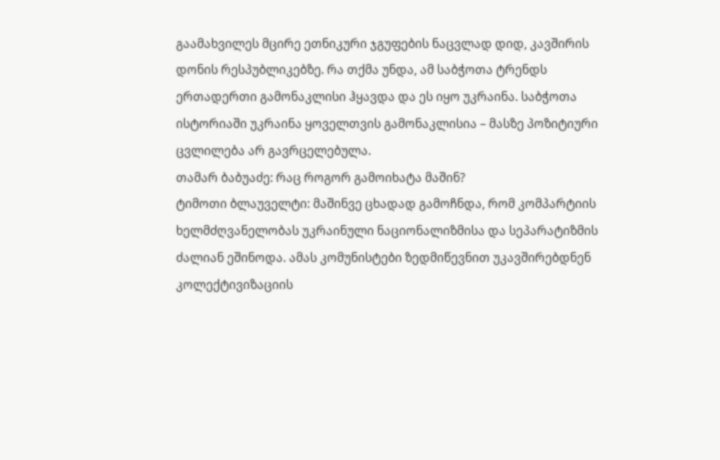გაამახვილეს მცირე ეთნიკური ჯგუფების ნაცვლად დიდ, კავშირის დონის რესპუბლიკებზე. რა თქმა უნდა, ამ საბჭოთა ტრენდს ერთადერთი გამონაკლისი ჰყავდა და ეს იყო უკრაინა. საბჭოთა ისტორიაში უკრაინა ყოველთვის გამონაკლისია – მასზე პოზიტიური ცვლილება არ გავრცელებულა.
თამარ ბაბუაძე: რაც როგორ გამოიხატა მაშინ?
ტიმოთი ბლაუველტი: მაშინვე ცხადად გამოჩნდა, რომ კომპარტიის ხელმძღვანელობას უკრაინული ნაციონალიზმისა და სეპარატიზმის ძალიან ეშინოდა. ამას კომუნისტები ზედმიწევნით უკავშირებდნენ კოლექტივიზაციის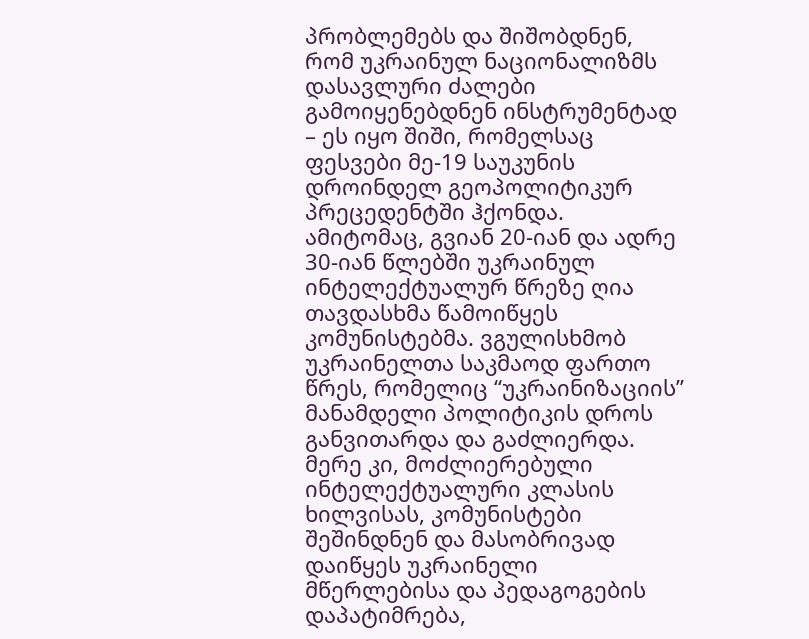პრობლემებს და შიშობდნენ, რომ უკრაინულ ნაციონალიზმს დასავლური ძალები გამოიყენებდნენ ინსტრუმენტად – ეს იყო შიში, რომელსაც ფესვები მე-19 საუკუნის დროინდელ გეოპოლიტიკურ პრეცედენტში ჰქონდა.
ამიტომაც, გვიან 20-იან და ადრე 30-იან წლებში უკრაინულ ინტელექტუალურ წრეზე ღია თავდასხმა წამოიწყეს კომუნისტებმა. ვგულისხმობ უკრაინელთა საკმაოდ ფართო წრეს, რომელიც “უკრაინიზაციის” მანამდელი პოლიტიკის დროს განვითარდა და გაძლიერდა. მერე კი, მოძლიერებული ინტელექტუალური კლასის ხილვისას, კომუნისტები შეშინდნენ და მასობრივად დაიწყეს უკრაინელი მწერლებისა და პედაგოგების დაპატიმრება,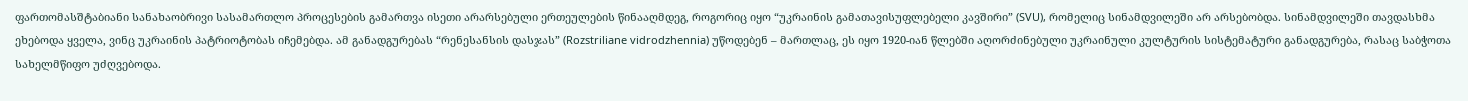ფართომასშტაბიანი სანახაობრივი სასამართლო პროცესების გამართვა ისეთი არარსებული ერთეულების წინააღმდეგ, როგორიც იყო “უკრაინის გამათავისუფლებელი კავშირი” (SVU), რომელიც სინამდვილეში არ არსებობდა. სინამდვილეში თავდასხმა ეხებოდა ყველა, ვინც უკრაინის პატრიოტობას იჩემებდა. ამ განადგურებას “რენესანსის დასჯას” (Rozstriliane vidrodzhennia) უწოდებენ – მართლაც, ეს იყო 1920-იან წლებში აღორძინებული უკრაინული კულტურის სისტემატური განადგურება, რასაც საბჭოთა სახელმწიფო უძღვებოდა.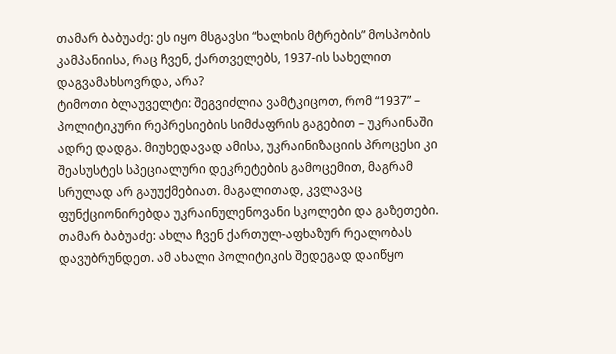თამარ ბაბუაძე: ეს იყო მსგავსი “ხალხის მტრების” მოსპობის კამპანიისა, რაც ჩვენ, ქართველებს, 1937-ის სახელით დაგვამახსოვრდა, არა?
ტიმოთი ბლაუველტი: შეგვიძლია ვამტკიცოთ, რომ “1937” – პოლიტიკური რეპრესიების სიმძაფრის გაგებით – უკრაინაში ადრე დადგა. მიუხედავად ამისა, უკრაინიზაციის პროცესი კი შეასუსტეს სპეციალური დეკრეტების გამოცემით, მაგრამ სრულად არ გაუუქმებიათ. მაგალითად, კვლავაც ფუნქციონირებდა უკრაინულენოვანი სკოლები და გაზეთები.
თამარ ბაბუაძე: ახლა ჩვენ ქართულ-აფხაზურ რეალობას დავუბრუნდეთ. ამ ახალი პოლიტიკის შედეგად დაიწყო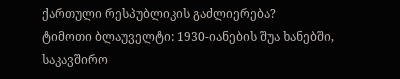ქართული რესპუბლიკის გაძლიერება?
ტიმოთი ბლაუველტი: 1930-იანების შუა ხანებში, საკავშირო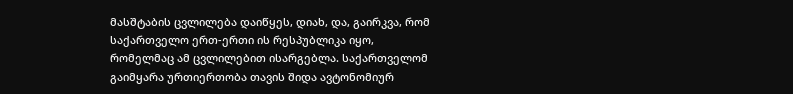მასშტაბის ცვლილება დაიწყეს, დიახ, და, გაირკვა, რომ საქართველო ერთ-ერთი ის რესპუბლიკა იყო, რომელმაც ამ ცვლილებით ისარგებლა. საქართველომ გაიმყარა ურთიერთობა თავის შიდა ავტონომიურ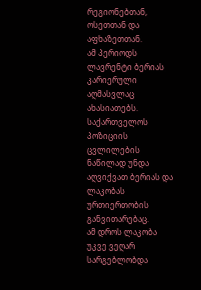რეგიონებთან, ოსეთთან და აფხაზეთთან.
ამ პერიოდს ლავრენტი ბერიას კარიერული აღმასვლაც ახასიათებს. საქართველოს პოზიციის ცვლილების ნაწილად უნდა აღვიქვათ ბერიას და ლაკობას ურთიერთობის განვითარებაც.
ამ დროს ლაკობა უკვე ვეღარ სარგებლობდა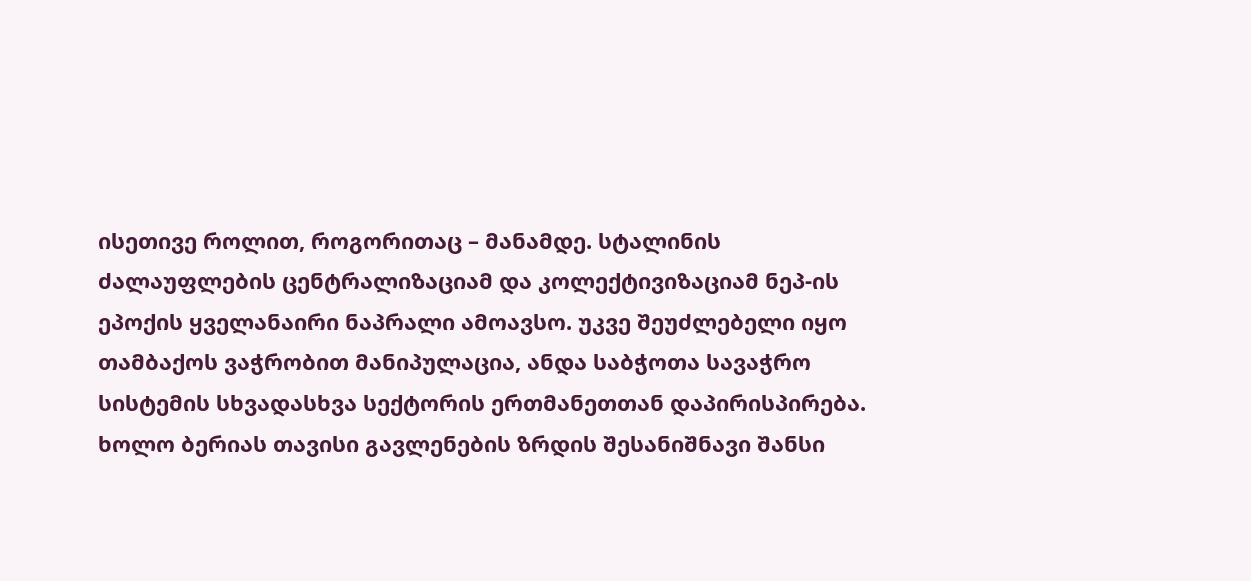ისეთივე როლით, როგორითაც – მანამდე. სტალინის ძალაუფლების ცენტრალიზაციამ და კოლექტივიზაციამ ნეპ-ის ეპოქის ყველანაირი ნაპრალი ამოავსო. უკვე შეუძლებელი იყო თამბაქოს ვაჭრობით მანიპულაცია, ანდა საბჭოთა სავაჭრო სისტემის სხვადასხვა სექტორის ერთმანეთთან დაპირისპირება. ხოლო ბერიას თავისი გავლენების ზრდის შესანიშნავი შანსი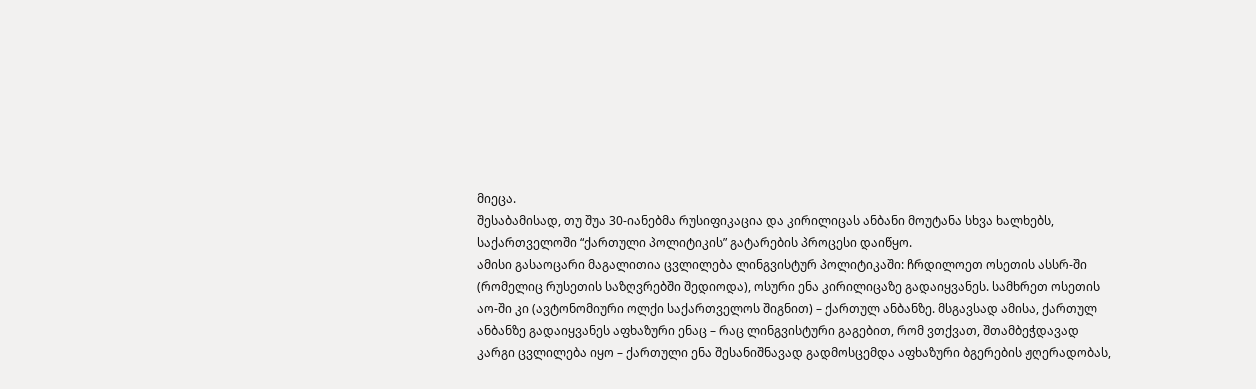მიეცა.
შესაბამისად, თუ შუა 30-იანებმა რუსიფიკაცია და კირილიცას ანბანი მოუტანა სხვა ხალხებს, საქართველოში “ქართული პოლიტიკის” გატარების პროცესი დაიწყო.
ამისი გასაოცარი მაგალითია ცვლილება ლინგვისტურ პოლიტიკაში: ჩრდილოეთ ოსეთის ასსრ-ში (რომელიც რუსეთის საზღვრებში შედიოდა), ოსური ენა კირილიცაზე გადაიყვანეს. სამხრეთ ოსეთის აო-ში კი (ავტონომიური ოლქი საქართველოს შიგნით) – ქართულ ანბანზე. მსგავსად ამისა, ქართულ ანბანზე გადაიყვანეს აფხაზური ენაც – რაც ლინგვისტური გაგებით, რომ ვთქვათ, შთამბეჭდავად კარგი ცვლილება იყო – ქართული ენა შესანიშნავად გადმოსცემდა აფხაზური ბგერების ჟღერადობას,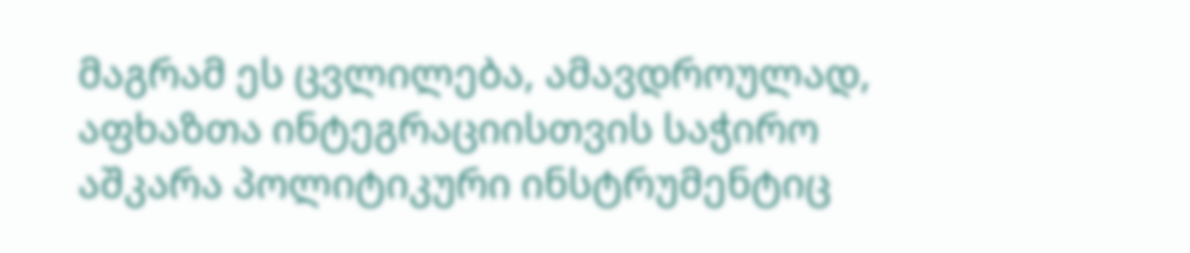მაგრამ ეს ცვლილება, ამავდროულად, აფხაზთა ინტეგრაციისთვის საჭირო აშკარა პოლიტიკური ინსტრუმენტიც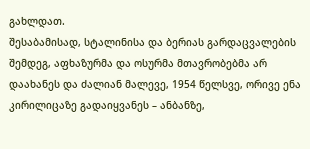გახლდათ.
შესაბამისად, სტალინისა და ბერიას გარდაცვალების შემდეგ, აფხაზურმა და ოსურმა მთავრობებმა არ დაახანეს და ძალიან მალევე, 1954 წელსვე, ორივე ენა კირილიცაზე გადაიყვანეს – ანბანზე,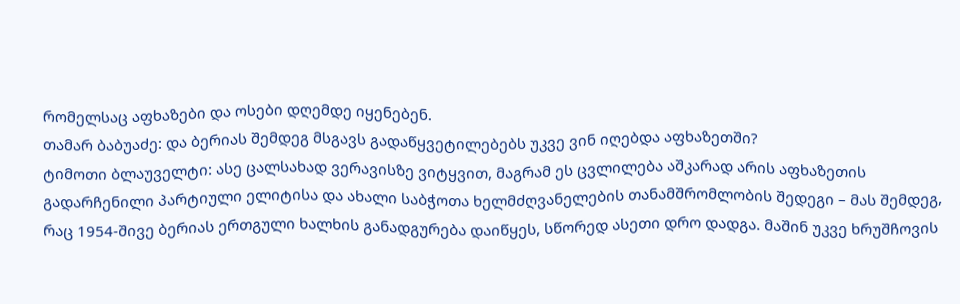რომელსაც აფხაზები და ოსები დღემდე იყენებენ.
თამარ ბაბუაძე: და ბერიას შემდეგ მსგავს გადაწყვეტილებებს უკვე ვინ იღებდა აფხაზეთში?
ტიმოთი ბლაუველტი: ასე ცალსახად ვერავისზე ვიტყვით, მაგრამ ეს ცვლილება აშკარად არის აფხაზეთის გადარჩენილი პარტიული ელიტისა და ახალი საბჭოთა ხელმძღვანელების თანამშრომლობის შედეგი – მას შემდეგ, რაც 1954-შივე ბერიას ერთგული ხალხის განადგურება დაიწყეს, სწორედ ასეთი დრო დადგა. მაშინ უკვე ხრუშჩოვის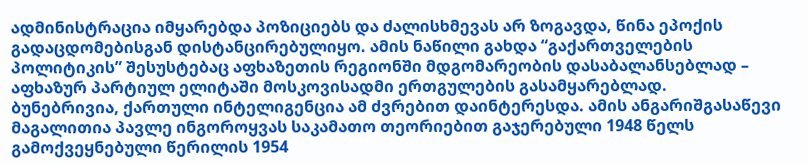ადმინისტრაცია იმყარებდა პოზიციებს და ძალისხმევას არ ზოგავდა, წინა ეპოქის გადაცდომებისგან დისტანცირებულიყო. ამის ნაწილი გახდა “გაქართველების პოლიტიკის” შესუსტებაც აფხაზეთის რეგიონში მდგომარეობის დასაბალანსებლად – აფხაზურ პარტიულ ელიტაში მოსკოვისადმი ერთგულების გასამყარებლად.
ბუნებრივია, ქართული ინტელიგენცია ამ ძვრებით დაინტერესდა. ამის ანგარიშგასაწევი მაგალითია პავლე ინგოროყვას საკამათო თეორიებით გაჯერებული 1948 წელს გამოქვეყნებული წერილის 1954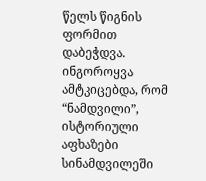წელს წიგნის ფორმით დაბეჭდვა. ინგოროყვა ამტკიცებდა, რომ “ნამდვილი”, ისტორიული აფხაზები სინამდვილეში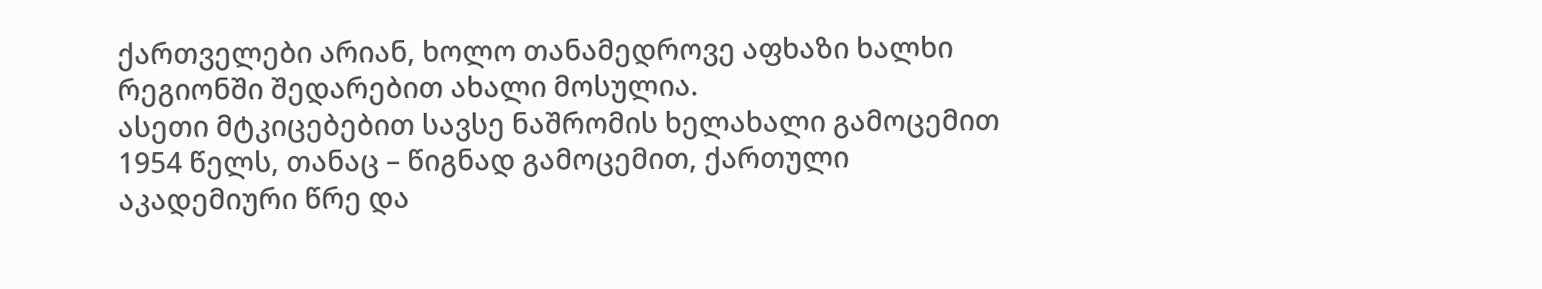ქართველები არიან, ხოლო თანამედროვე აფხაზი ხალხი რეგიონში შედარებით ახალი მოსულია.
ასეთი მტკიცებებით სავსე ნაშრომის ხელახალი გამოცემით 1954 წელს, თანაც – წიგნად გამოცემით, ქართული აკადემიური წრე და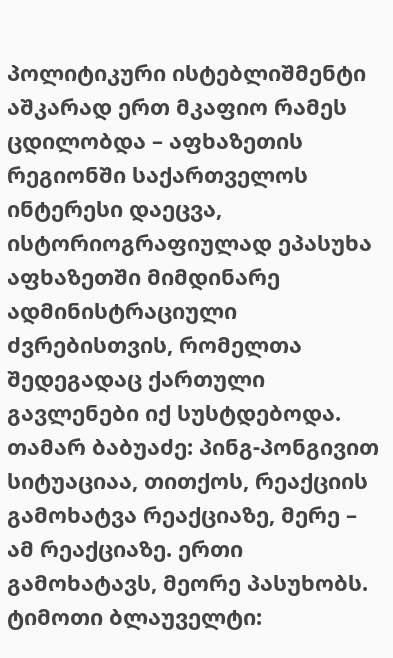პოლიტიკური ისტებლიშმენტი აშკარად ერთ მკაფიო რამეს ცდილობდა – აფხაზეთის რეგიონში საქართველოს ინტერესი დაეცვა, ისტორიოგრაფიულად ეპასუხა აფხაზეთში მიმდინარე ადმინისტრაციული ძვრებისთვის, რომელთა შედეგადაც ქართული გავლენები იქ სუსტდებოდა.
თამარ ბაბუაძე: პინგ-პონგივით სიტუაციაა, თითქოს, რეაქციის გამოხატვა რეაქციაზე, მერე – ამ რეაქციაზე. ერთი გამოხატავს, მეორე პასუხობს.
ტიმოთი ბლაუველტი: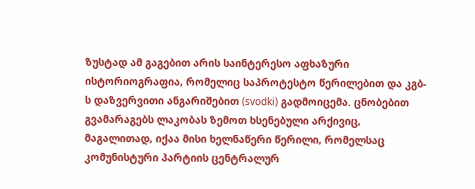ზუსტად ამ გაგებით არის საინტერესო აფხაზური ისტორიოგრაფია, რომელიც საპროტესტო წერილებით და კგბ-ს დაზვერვითი ანგარიშებით (svodki) გადმოიცემა. ცნობებით გვამარაგებს ლაკობას ზემოთ ხსენებული არქივიც, მაგალითად, იქაა მისი ხელნაწერი წერილი, რომელსაც კომუნისტური პარტიის ცენტრალურ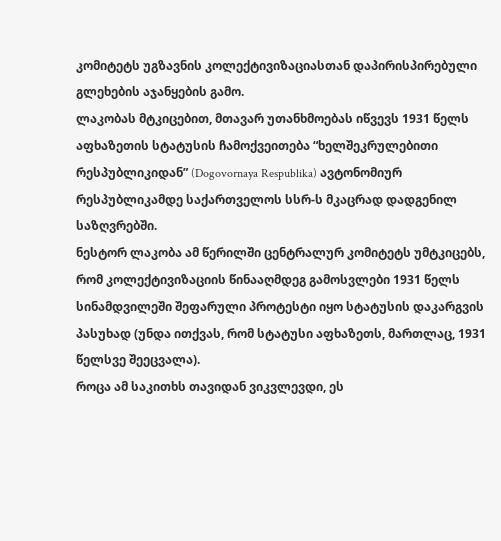კომიტეტს უგზავნის კოლექტივიზაციასთან დაპირისპირებული გლეხების აჯანყების გამო.
ლაკობას მტკიცებით, მთავარ უთანხმოებას იწვევს 1931 წელს აფხაზეთის სტატუსის ჩამოქვეითება “ხელშეკრულებითი რესპუბლიკიდან” (Dogovornaya Respublika) ავტონომიურ რესპუბლიკამდე საქართველოს სსრ-ს მკაცრად დადგენილ საზღვრებში.
ნესტორ ლაკობა ამ წერილში ცენტრალურ კომიტეტს უმტკიცებს, რომ კოლექტივიზაციის წინააღმდეგ გამოსვლები 1931 წელს სინამდვილეში შეფარული პროტესტი იყო სტატუსის დაკარგვის პასუხად (უნდა ითქვას, რომ სტატუსი აფხაზეთს, მართლაც, 1931 წელსვე შეეცვალა).
როცა ამ საკითხს თავიდან ვიკვლევდი, ეს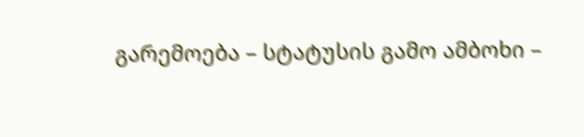გარემოება – სტატუსის გამო ამბოხი –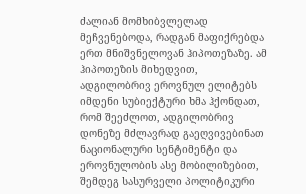ძალიან მომხიბვლელად მეჩვენებოდა, რადგან მაფიქრებდა ერთ მნიშვნელოვან ჰიპოთეზაზე. ამ ჰიპოთეზის მიხედვით, ადგილობრივ ეროვნულ ელიტებს იმდენი სუბიექტური ხმა ჰქონდათ, რომ შეეძლოთ, ადგილობრივ დონეზე მძლავრად გაეღვივებინათ ნაციონალური სენტიმენტი და ეროვნულობის ასე მობილიზებით, შემდეგ სასურველი პოლიტიკური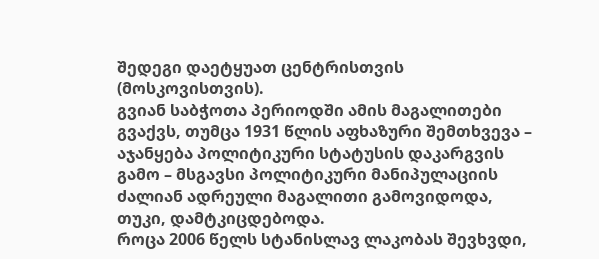შედეგი დაეტყუათ ცენტრისთვის (მოსკოვისთვის).
გვიან საბჭოთა პერიოდში ამის მაგალითები გვაქვს, თუმცა 1931 წლის აფხაზური შემთხვევა – აჯანყება პოლიტიკური სტატუსის დაკარგვის გამო – მსგავსი პოლიტიკური მანიპულაციის ძალიან ადრეული მაგალითი გამოვიდოდა, თუკი, დამტკიცდებოდა.
როცა 2006 წელს სტანისლავ ლაკობას შევხვდი,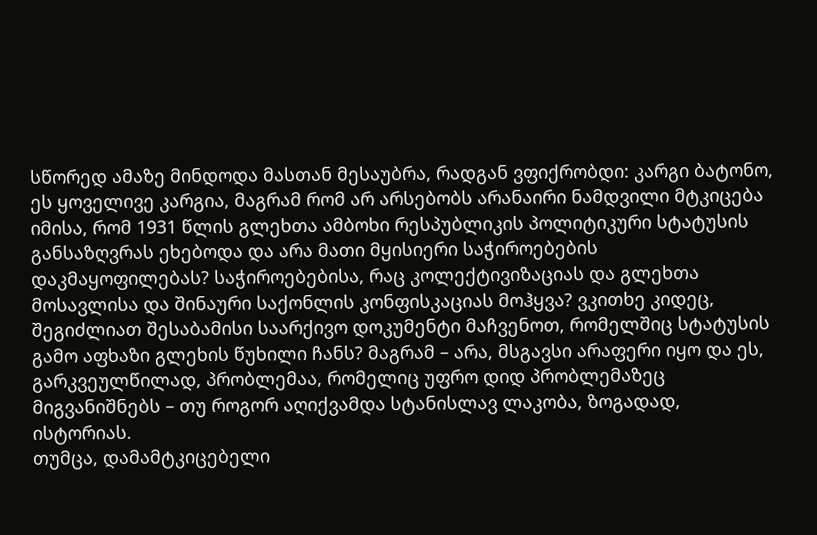სწორედ ამაზე მინდოდა მასთან მესაუბრა, რადგან ვფიქრობდი: კარგი ბატონო, ეს ყოველივე კარგია, მაგრამ რომ არ არსებობს არანაირი ნამდვილი მტკიცება იმისა, რომ 1931 წლის გლეხთა ამბოხი რესპუბლიკის პოლიტიკური სტატუსის განსაზღვრას ეხებოდა და არა მათი მყისიერი საჭიროებების დაკმაყოფილებას? საჭიროებებისა, რაც კოლექტივიზაციას და გლეხთა მოსავლისა და შინაური საქონლის კონფისკაციას მოჰყვა? ვკითხე კიდეც, შეგიძლიათ შესაბამისი საარქივო დოკუმენტი მაჩვენოთ, რომელშიც სტატუსის გამო აფხაზი გლეხის წუხილი ჩანს? მაგრამ – არა, მსგავსი არაფერი იყო და ეს, გარკვეულწილად, პრობლემაა, რომელიც უფრო დიდ პრობლემაზეც მიგვანიშნებს – თუ როგორ აღიქვამდა სტანისლავ ლაკობა, ზოგადად, ისტორიას.
თუმცა, დამამტკიცებელი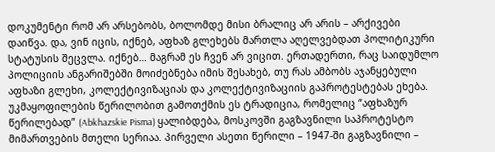დოკუმენტი რომ არ არსებობს, ბოლომდე მისი ბრალიც არ არის – არქივები დაიწვა. და, ვინ იცის, იქნებ, აფხაზ გლეხებს მართლა აღელვებდათ პოლიტიკური სტატუსის შეცვლა. იქნებ… მაგრამ ეს ჩვენ არ ვიცით. ერთადერთი, რაც საიდუმლო პოლიციის ანგარიშებში მოიძებნება იმის შესახებ, თუ რას ამბობს აჯანყებული აფხაზი გლეხი, კოლექტივიზაციას და კოლექტივიზაციის გაპროტესტებას ეხება.
უკმაყოფილების წერილობით გამოთქმის ეს ტრადიცია, რომელიც “აფხაზურ წერილებად” (Abkhazskie Pisma) ყალიბდება, მოსკოვში გაგზავნილი საპროტესტო მიმართვების მთელი სერიაა. პირველი ასეთი წერილი – 1947-ში გაგზავნილი –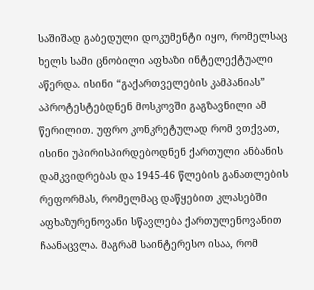საშიშად გაბედული დოკუმენტი იყო, რომელსაც ხელს სამი ცნობილი აფხაზი ინტელექტუალი აწერდა. ისინი “გაქართველების კამპანიას” აპროტესტებდნენ მოსკოვში გაგზავნილი ამ წერილით. უფრო კონკრეტულად რომ ვთქვათ, ისინი უპირისპირდებოდნენ ქართული ანბანის დამკვიდრებას და 1945-46 წლების განათლების რეფორმას, რომელმაც დაწყებით კლასებში აფხაზურენოვანი სწავლება ქართულენოვანით ჩაანაცვლა. მაგრამ საინტერესო ისაა, რომ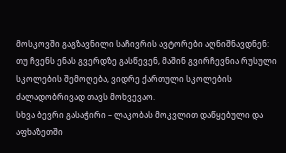მოსკოვში გაგზავნილი საჩივრის ავტორები აღნიშნავდნენ:
თუ ჩვენს ენას გვერდზე გასწევენ, მაშინ გვირჩევნია რუსული სკოლების შემოღება, ვიდრე ქართული სკოლების ძალადობრივად თავს მოხვევაო.
სხვა ბევრი გასაჭირი – ლაკობას მოკვლით დაწყებული და აფხაზეთში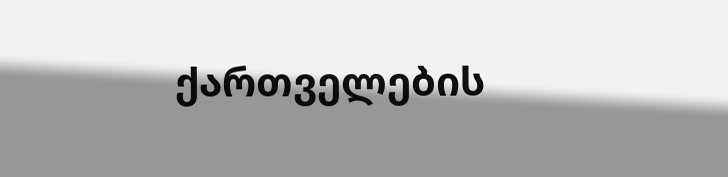ქართველების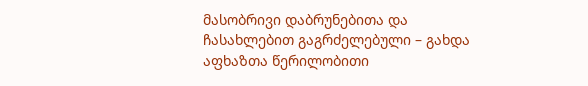მასობრივი დაბრუნებითა და ჩასახლებით გაგრძელებული – გახდა აფხაზთა წერილობითი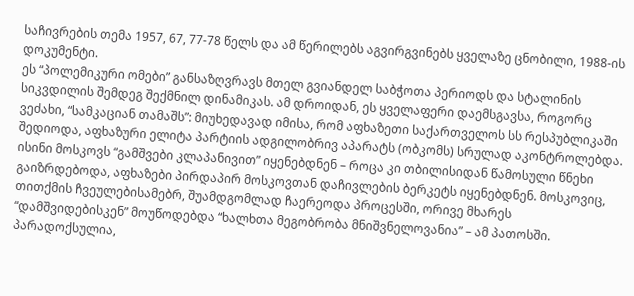საჩივრების თემა 1957, 67, 77-78 წელს და ამ წერილებს აგვირგვინებს ყველაზე ცნობილი, 1988-ის დოკუმენტი.
ეს “პოლემიკური ომები” განსაზღვრავს მთელ გვიანდელ საბჭოთა პერიოდს და სტალინის სიკვდილის შემდეგ შექმნილ დინამიკას. ამ დროიდან, ეს ყველაფერი დაემსგავსა, როგორც ვეძახი, “სამკაციან თამაშს”: მიუხედავად იმისა, რომ აფხაზეთი საქართველოს სს რესპუბლიკაში შედიოდა, აფხაზური ელიტა პარტიის ადგილობრივ აპარატს (ობკომს) სრულად აკონტროლებდა. ისინი მოსკოვს “გამშვები კლაპანივით” იყენებდნენ – როცა კი თბილისიდან წამოსული წნეხი გაიზრდებოდა, აფხაზები პირდაპირ მოსკოვთან დაჩივლების ბერკეტს იყენებდნენ. მოსკოვიც, თითქმის ჩვეულებისამებრ, შუამდგომლად ჩაერეოდა პროცესში, ორივე მხარეს “დამშვიდებისკენ” მოუწოდებდა “ხალხთა მეგობრობა მნიშვნელოვანია” – ამ პათოსში.
პარადოქსულია,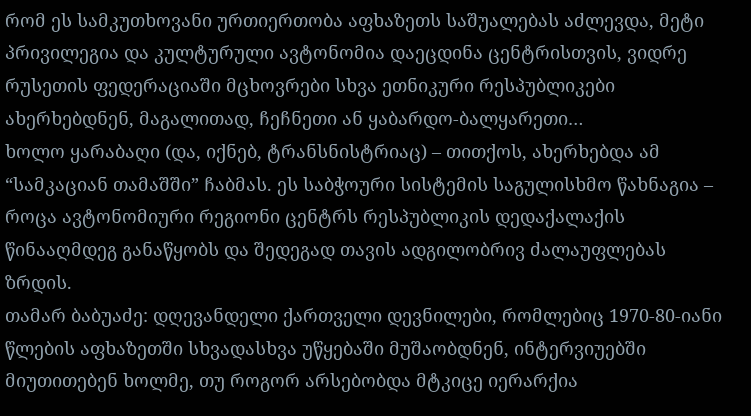რომ ეს სამკუთხოვანი ურთიერთობა აფხაზეთს საშუალებას აძლევდა, მეტი პრივილეგია და კულტურული ავტონომია დაეცდინა ცენტრისთვის, ვიდრე რუსეთის ფედერაციაში მცხოვრები სხვა ეთნიკური რესპუბლიკები ახერხებდნენ, მაგალითად, ჩეჩნეთი ან ყაბარდო-ბალყარეთი…
ხოლო ყარაბაღი (და, იქნებ, ტრანსნისტრიაც) – თითქოს, ახერხებდა ამ “სამკაციან თამაშში” ჩაბმას. ეს საბჭოური სისტემის საგულისხმო წახნაგია – როცა ავტონომიური რეგიონი ცენტრს რესპუბლიკის დედაქალაქის წინააღმდეგ განაწყობს და შედეგად თავის ადგილობრივ ძალაუფლებას ზრდის.
თამარ ბაბუაძე: დღევანდელი ქართველი დევნილები, რომლებიც 1970-80-იანი წლების აფხაზეთში სხვადასხვა უწყებაში მუშაობდნენ, ინტერვიუებში მიუთითებენ ხოლმე, თუ როგორ არსებობდა მტკიცე იერარქია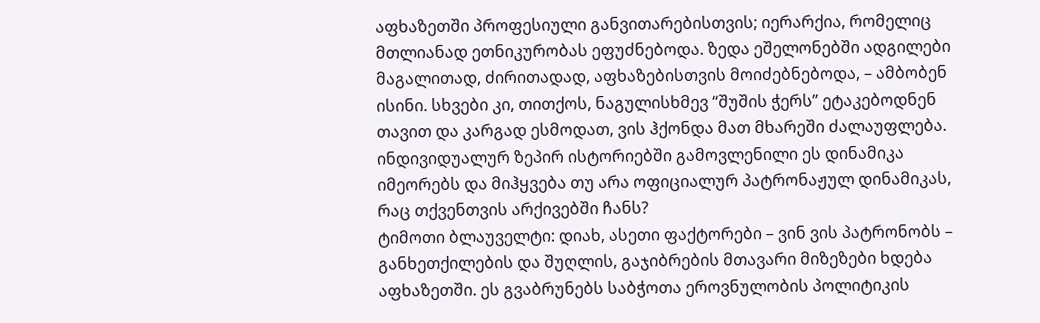აფხაზეთში პროფესიული განვითარებისთვის; იერარქია, რომელიც მთლიანად ეთნიკურობას ეფუძნებოდა. ზედა ეშელონებში ადგილები მაგალითად, ძირითადად, აფხაზებისთვის მოიძებნებოდა, – ამბობენ ისინი. სხვები კი, თითქოს, ნაგულისხმევ “შუშის ჭერს” ეტაკებოდნენ თავით და კარგად ესმოდათ, ვის ჰქონდა მათ მხარეში ძალაუფლება.
ინდივიდუალურ ზეპირ ისტორიებში გამოვლენილი ეს დინამიკა იმეორებს და მიჰყვება თუ არა ოფიციალურ პატრონაჟულ დინამიკას, რაც თქვენთვის არქივებში ჩანს?
ტიმოთი ბლაუველტი: დიახ, ასეთი ფაქტორები – ვინ ვის პატრონობს – განხეთქილების და შუღლის, გაჯიბრების მთავარი მიზეზები ხდება აფხაზეთში. ეს გვაბრუნებს საბჭოთა ეროვნულობის პოლიტიკის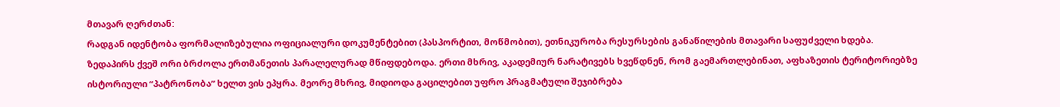მთავარ ღერძთან:
რადგან იდენტობა ფორმალიზებულია ოფიციალური დოკუმენტებით (პასპორტით, მოწმობით), ეთნიკურობა რესურსების განაწილების მთავარი საფუძველი ხდება.
ზედაპირს ქვეშ ორი ბრძოლა ერთმანეთის პარალელურად მწიფდებოდა. ერთი მხრივ, აკადემიურ ნარატივებს ხვეწდნენ, რომ გაემართლებინათ, აფხაზეთის ტერიტორიებზე ისტორიული “პატრონობა” ხელთ ვის ეპყრა. მეორე მხრივ, მიდიოდა გაცილებით უფრო პრაგმატული შეჯიბრება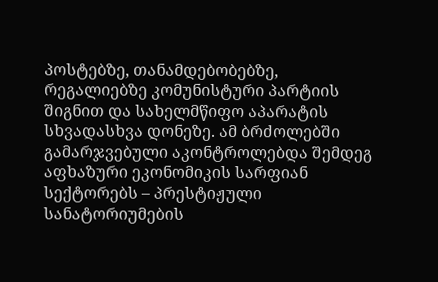პოსტებზე, თანამდებობებზე, რეგალიებზე კომუნისტური პარტიის შიგნით და სახელმწიფო აპარატის სხვადასხვა დონეზე. ამ ბრძოლებში გამარჯვებული აკონტროლებდა შემდეგ აფხაზური ეკონომიკის სარფიან სექტორებს – პრესტიჟული სანატორიუმების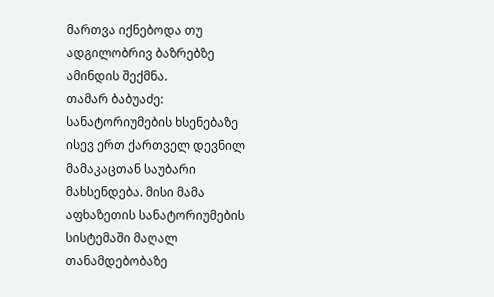მართვა იქნებოდა თუ ადგილობრივ ბაზრებზე ამინდის შექმნა.
თამარ ბაბუაძე: სანატორიუმების ხსენებაზე ისევ ერთ ქართველ დევნილ მამაკაცთან საუბარი მახსენდება. მისი მამა აფხაზეთის სანატორიუმების სისტემაში მაღალ თანამდებობაზე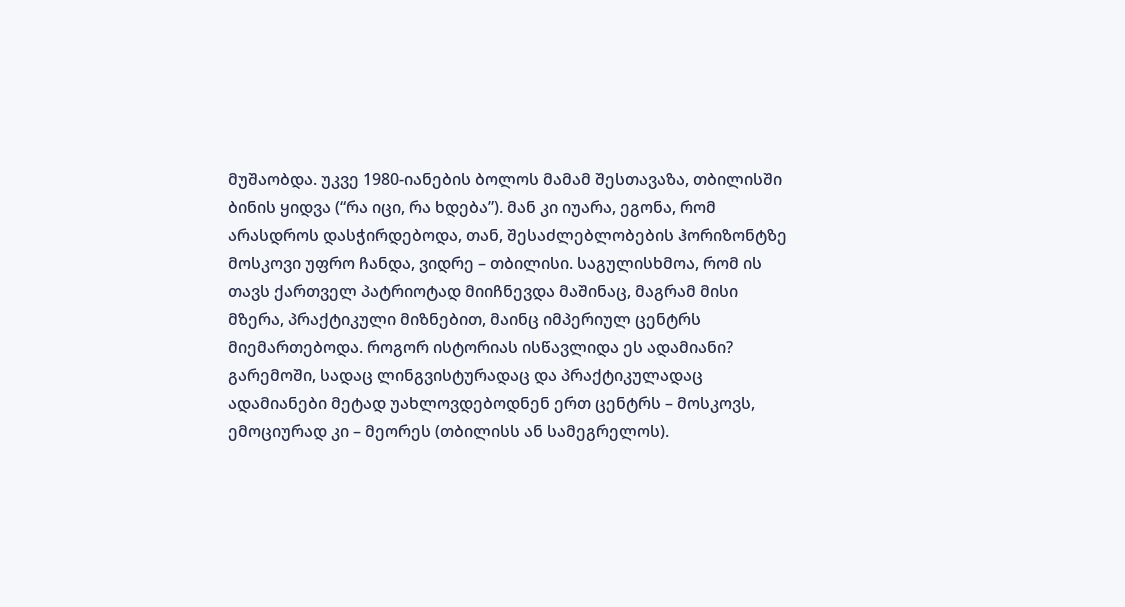მუშაობდა. უკვე 1980-იანების ბოლოს მამამ შესთავაზა, თბილისში ბინის ყიდვა (“რა იცი, რა ხდება”). მან კი იუარა, ეგონა, რომ არასდროს დასჭირდებოდა, თან, შესაძლებლობების ჰორიზონტზე მოსკოვი უფრო ჩანდა, ვიდრე – თბილისი. საგულისხმოა, რომ ის თავს ქართველ პატრიოტად მიიჩნევდა მაშინაც, მაგრამ მისი მზერა, პრაქტიკული მიზნებით, მაინც იმპერიულ ცენტრს მიემართებოდა. როგორ ისტორიას ისწავლიდა ეს ადამიანი? გარემოში, სადაც ლინგვისტურადაც და პრაქტიკულადაც ადამიანები მეტად უახლოვდებოდნენ ერთ ცენტრს – მოსკოვს, ემოციურად კი – მეორეს (თბილისს ან სამეგრელოს).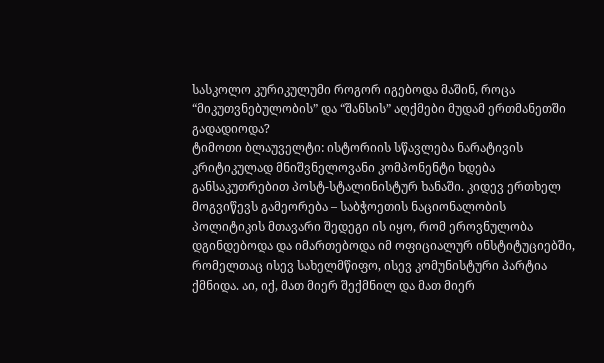სასკოლო კურიკულუმი როგორ იგებოდა მაშინ, როცა “მიკუთვნებულობის” და “შანსის” აღქმები მუდამ ერთმანეთში გადადიოდა?
ტიმოთი ბლაუველტი: ისტორიის სწავლება ნარატივის კრიტიკულად მნიშვნელოვანი კომპონენტი ხდება განსაკუთრებით პოსტ-სტალინისტურ ხანაში. კიდევ ერთხელ მოგვიწევს გამეორება – საბჭოეთის ნაციონალობის პოლიტიკის მთავარი შედეგი ის იყო, რომ ეროვნულობა დგინდებოდა და იმართებოდა იმ ოფიციალურ ინსტიტუციებში, რომელთაც ისევ სახელმწიფო, ისევ კომუნისტური პარტია ქმნიდა. აი, იქ, მათ მიერ შექმნილ და მათ მიერ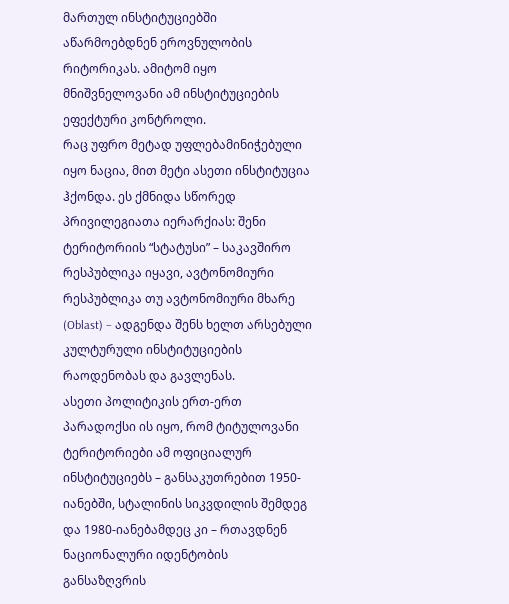მართულ ინსტიტუციებში აწარმოებდნენ ეროვნულობის რიტორიკას. ამიტომ იყო მნიშვნელოვანი ამ ინსტიტუციების ეფექტური კონტროლი.
რაც უფრო მეტად უფლებამინიჭებული იყო ნაცია, მით მეტი ასეთი ინსტიტუცია ჰქონდა. ეს ქმნიდა სწორედ პრივილეგიათა იერარქიას: შენი ტერიტორიის “სტატუსი” – საკავშირო რესპუბლიკა იყავი, ავტონომიური რესპუბლიკა თუ ავტონომიური მხარე (Oblast) – ადგენდა შენს ხელთ არსებული კულტურული ინსტიტუციების რაოდენობას და გავლენას.
ასეთი პოლიტიკის ერთ-ერთ პარადოქსი ის იყო, რომ ტიტულოვანი ტერიტორიები ამ ოფიციალურ ინსტიტუციებს – განსაკუთრებით 1950-იანებში, სტალინის სიკვდილის შემდეგ და 1980-იანებამდეც კი – რთავდნენ ნაციონალური იდენტობის განსაზღვრის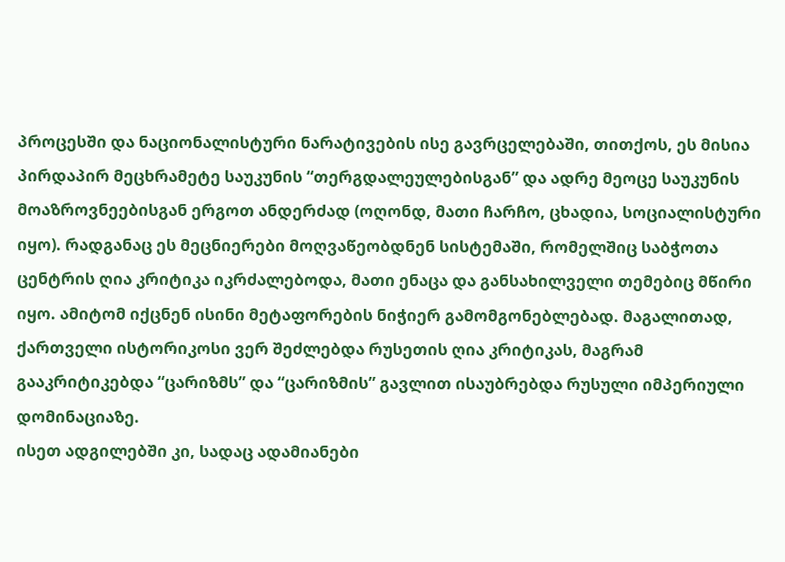პროცესში და ნაციონალისტური ნარატივების ისე გავრცელებაში, თითქოს, ეს მისია პირდაპირ მეცხრამეტე საუკუნის “თერგდალეულებისგან” და ადრე მეოცე საუკუნის მოაზროვნეებისგან ერგოთ ანდერძად (ოღონდ, მათი ჩარჩო, ცხადია, სოციალისტური იყო). რადგანაც ეს მეცნიერები მოღვაწეობდნენ სისტემაში, რომელშიც საბჭოთა ცენტრის ღია კრიტიკა იკრძალებოდა, მათი ენაცა და განსახილველი თემებიც მწირი იყო. ამიტომ იქცნენ ისინი მეტაფორების ნიჭიერ გამომგონებლებად. მაგალითად, ქართველი ისტორიკოსი ვერ შეძლებდა რუსეთის ღია კრიტიკას, მაგრამ გააკრიტიკებდა “ცარიზმს” და “ცარიზმის” გავლით ისაუბრებდა რუსული იმპერიული დომინაციაზე.
ისეთ ადგილებში კი, სადაც ადამიანები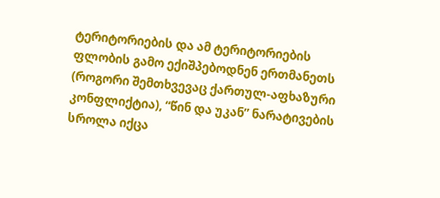ტერიტორიების და ამ ტერიტორიების ფლობის გამო ექიშპებოდნენ ერთმანეთს (როგორი შემთხვევაც ქართულ-აფხაზური კონფლიქტია), “წინ და უკან” ნარატივების სროლა იქცა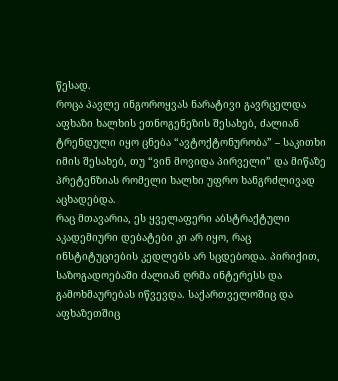წესად.
როცა პავლე ინგოროყვას ნარატივი გავრცელდა აფხაზი ხალხის ეთნოგენეზის შესახებ, ძალიან ტრენდული იყო ცნება “ავტოქტონურობა” – საკითხი იმის შესახებ, თუ “ვინ მოვიდა პირველი” და მიწაზე პრეტენზიას რომელი ხალხი უფრო ხანგრძლივად აცხადებდა.
რაც მთავარია, ეს ყველაფერი აბსტრაქტული აკადემიური დებატები კი არ იყო, რაც ინსტიტუციების კედლებს არ სცდებოდა. პირიქით, საზოგადოებაში ძალიან ღრმა ინტერესს და გამოხმაურებას იწვევდა. საქართველოშიც და აფხაზეთშიც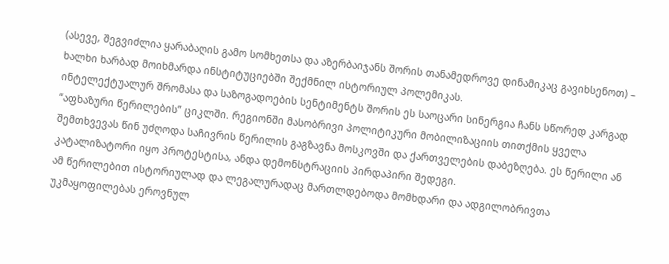(ასევე, შეგვიძლია ყარაბაღის გამო სომხეთსა და აზერბაიჯანს შორის თანამედროვე დინამიკაც გავიხსენოთ) – ხალხი ხარბად მოიხმარდა ინსტიტუციებში შექმნილ ისტორიულ პოლემიკას.
ინტელექტუალურ შრომასა და საზოგადოების სენტიმენტს შორის ეს საოცარი სინერგია ჩანს სწორედ კარგად “აფხაზური წერილების” ციკლში. რეგიონში მასობრივი პოლიტიკური მობილიზაციის თითქმის ყველა შემთხვევას წინ უძღოდა საჩივრის წერილის გაგზავნა მოსკოვში და ქართველების დაბეზღება. ეს წერილი ან კატალიზატორი იყო პროტესტისა, ანდა დემონსტრაციის პირდაპირი შედეგი.
ამ წერილებით ისტორიულად და ლეგალურადაც მართლდებოდა მომხდარი და ადგილობრივთა უკმაყოფილებას ეროვნულ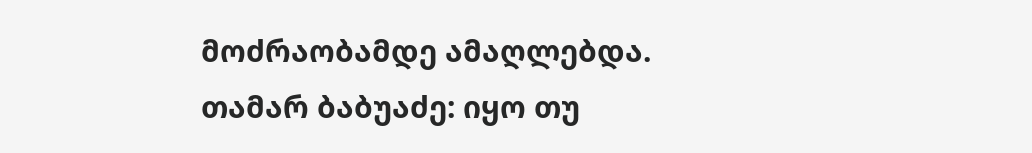მოძრაობამდე ამაღლებდა.
თამარ ბაბუაძე: იყო თუ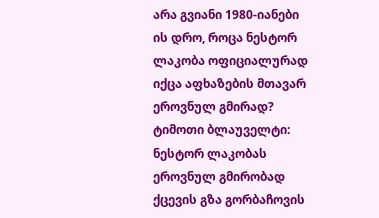არა გვიანი 1980-იანები ის დრო, როცა ნესტორ ლაკობა ოფიციალურად იქცა აფხაზების მთავარ ეროვნულ გმირად?
ტიმოთი ბლაუველტი: ნესტორ ლაკობას ეროვნულ გმირობად ქცევის გზა გორბაჩოვის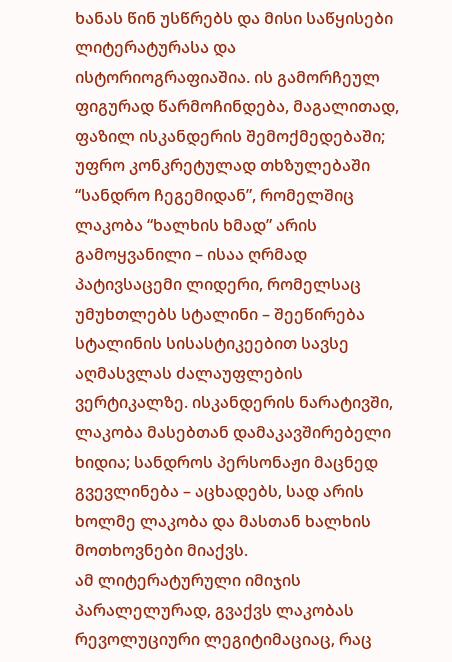ხანას წინ უსწრებს და მისი საწყისები ლიტერატურასა და ისტორიოგრაფიაშია. ის გამორჩეულ ფიგურად წარმოჩინდება, მაგალითად, ფაზილ ისკანდერის შემოქმედებაში; უფრო კონკრეტულად თხზულებაში “სანდრო ჩეგემიდან”, რომელშიც ლაკობა “ხალხის ხმად” არის გამოყვანილი – ისაა ღრმად პატივსაცემი ლიდერი, რომელსაც უმუხთლებს სტალინი – შეეწირება სტალინის სისასტიკეებით სავსე აღმასვლას ძალაუფლების ვერტიკალზე. ისკანდერის ნარატივში, ლაკობა მასებთან დამაკავშირებელი ხიდია; სანდროს პერსონაჟი მაცნედ გვევლინება – აცხადებს, სად არის ხოლმე ლაკობა და მასთან ხალხის მოთხოვნები მიაქვს.
ამ ლიტერატურული იმიჯის პარალელურად, გვაქვს ლაკობას რევოლუციური ლეგიტიმაციაც, რაც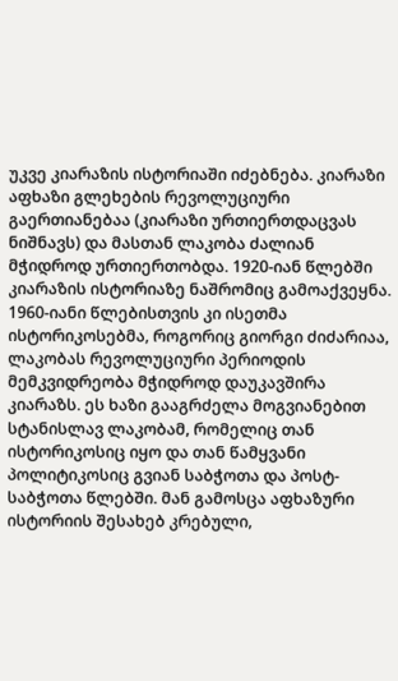უკვე კიარაზის ისტორიაში იძებნება. კიარაზი აფხაზი გლეხების რევოლუციური გაერთიანებაა (კიარაზი ურთიერთდაცვას ნიშნავს) და მასთან ლაკობა ძალიან მჭიდროდ ურთიერთობდა. 1920-იან წლებში კიარაზის ისტორიაზე ნაშრომიც გამოაქვეყნა. 1960-იანი წლებისთვის კი ისეთმა ისტორიკოსებმა, როგორიც გიორგი ძიძარიაა, ლაკობას რევოლუციური პერიოდის მემკვიდრეობა მჭიდროდ დაუკავშირა კიარაზს. ეს ხაზი გააგრძელა მოგვიანებით სტანისლავ ლაკობამ, რომელიც თან ისტორიკოსიც იყო და თან წამყვანი პოლიტიკოსიც გვიან საბჭოთა და პოსტ-საბჭოთა წლებში. მან გამოსცა აფხაზური ისტორიის შესახებ კრებული,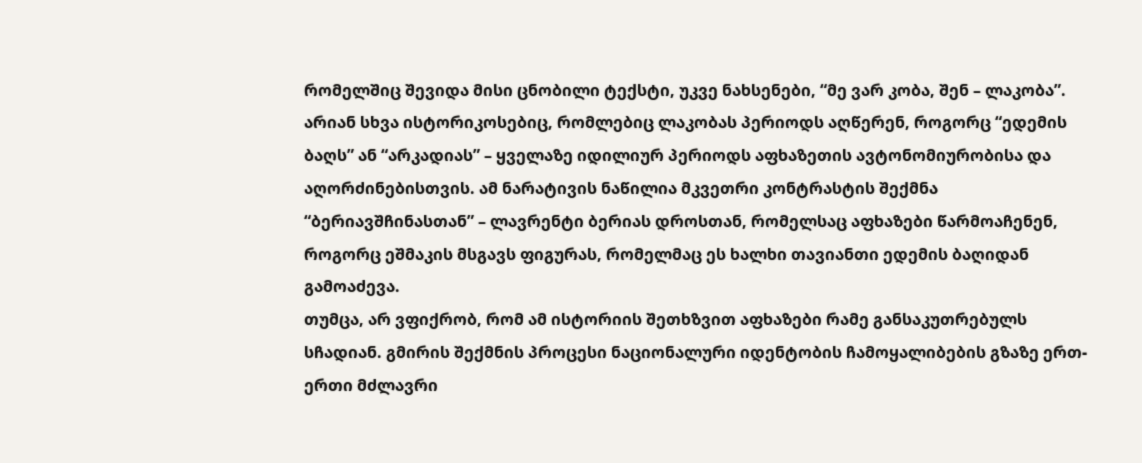რომელშიც შევიდა მისი ცნობილი ტექსტი, უკვე ნახსენები, “მე ვარ კობა, შენ – ლაკობა”.
არიან სხვა ისტორიკოსებიც, რომლებიც ლაკობას პერიოდს აღწერენ, როგორც “ედემის ბაღს” ან “არკადიას” – ყველაზე იდილიურ პერიოდს აფხაზეთის ავტონომიურობისა და აღორძინებისთვის. ამ ნარატივის ნაწილია მკვეთრი კონტრასტის შექმნა “ბერიავშჩინასთან” – ლავრენტი ბერიას დროსთან, რომელსაც აფხაზები წარმოაჩენენ, როგორც ეშმაკის მსგავს ფიგურას, რომელმაც ეს ხალხი თავიანთი ედემის ბაღიდან გამოაძევა.
თუმცა, არ ვფიქრობ, რომ ამ ისტორიის შეთხზვით აფხაზები რამე განსაკუთრებულს სჩადიან. გმირის შექმნის პროცესი ნაციონალური იდენტობის ჩამოყალიბების გზაზე ერთ-ერთი მძლავრი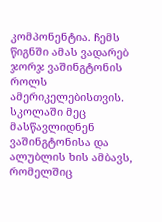კომპონენტია. ჩემს წიგნში ამას ვადარებ ჯორჯ ვაშინგტონის როლს ამერიკელებისთვის. სკოლაში მეც მასწავლიდნენ ვაშინგტონისა და ალუბლის ხის ამბავს, რომელშიც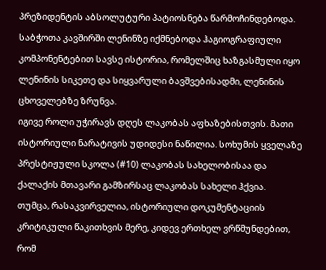პრეზიდენტის აბსოლუტური პატიოსნება წარმოჩინდებოდა. საბჭოთა კავშირში ლენინზე იქმნებოდა ჰაგიოგრაფიული კომპონენტებით სავსე ისტორია, რომელშიც ხაზგასმული იყო ლენინის სიკეთე და სიყვარული ბავშვებისადმი, ლენინის ცხოველებზე ზრუნვა.
იგივე როლი უჭირავს დღეს ლაკობას აფხაზებისთვის. მათი ისტორიული ნარატივის უდიდესი ნაწილია. სოხუმის ყველაზე პრესტიჟული სკოლა (#10) ლაკობას სახელობისაა და ქალაქის მთავარი გამზირსაც ლაკობას სახელი ჰქვია.
თუმცა, რასაკვირველია, ისტორიული დოკუმენტაციის კრიტიკული წაკითხვის მერე, კიდევ ერთხელ ვრწმუნდებით, რომ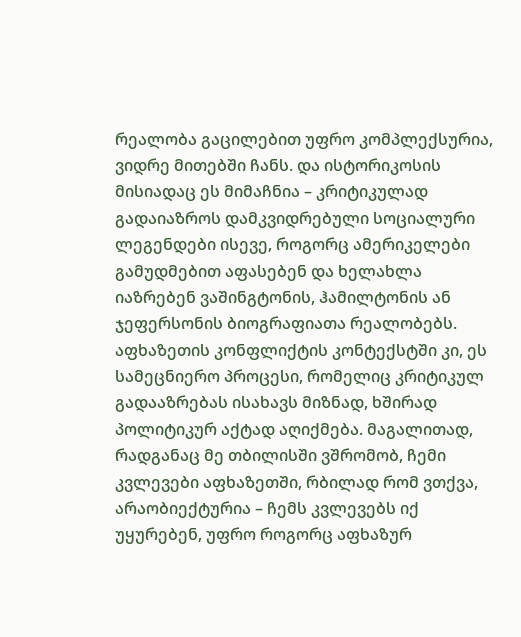რეალობა გაცილებით უფრო კომპლექსურია, ვიდრე მითებში ჩანს. და ისტორიკოსის მისიადაც ეს მიმაჩნია – კრიტიკულად გადაიაზროს დამკვიდრებული სოციალური ლეგენდები ისევე, როგორც ამერიკელები გამუდმებით აფასებენ და ხელახლა იაზრებენ ვაშინგტონის, ჰამილტონის ან ჯეფერსონის ბიოგრაფიათა რეალობებს.
აფხაზეთის კონფლიქტის კონტექსტში კი, ეს სამეცნიერო პროცესი, რომელიც კრიტიკულ გადააზრებას ისახავს მიზნად, ხშირად პოლიტიკურ აქტად აღიქმება. მაგალითად, რადგანაც მე თბილისში ვშრომობ, ჩემი კვლევები აფხაზეთში, რბილად რომ ვთქვა, არაობიექტურია – ჩემს კვლევებს იქ უყურებენ, უფრო როგორც აფხაზურ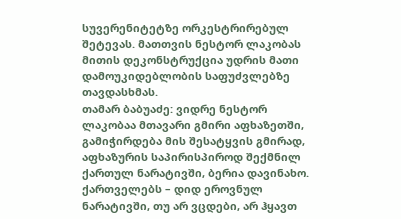სუვერენიტეტზე ორკესტრირებულ შეტევას. მათთვის ნესტორ ლაკობას მითის დეკონსტრუქცია უდრის მათი დამოუკიდებლობის საფუძვლებზე თავდასხმას.
თამარ ბაბუაძე: ვიდრე ნესტორ ლაკობაა მთავარი გმირი აფხაზეთში, გამიჭირდება მის შესატყვის გმირად, აფხაზურის საპირისპიროდ შექმნილ ქართულ ნარატივში, ბერია დავინახო. ქართველებს – დიდ ეროვნულ ნარატივში, თუ არ ვცდები, არ ჰყავთ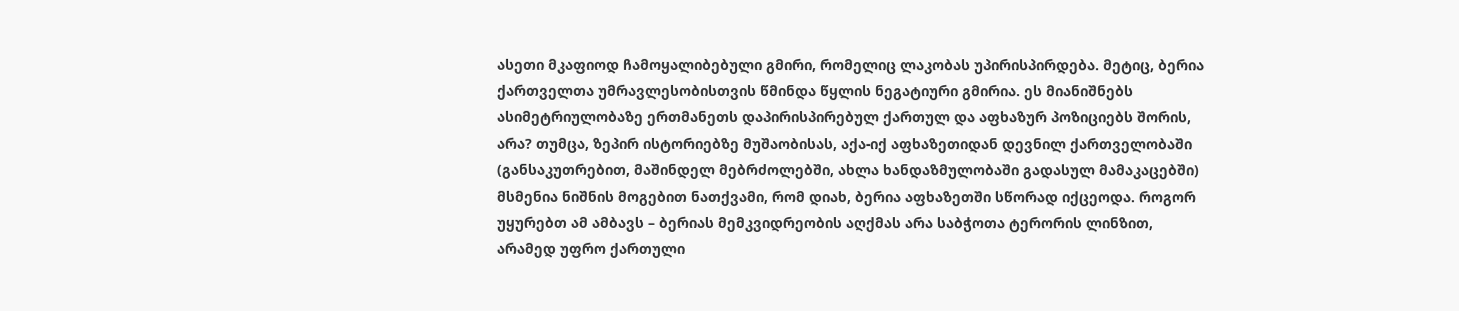ასეთი მკაფიოდ ჩამოყალიბებული გმირი, რომელიც ლაკობას უპირისპირდება. მეტიც, ბერია ქართველთა უმრავლესობისთვის წმინდა წყლის ნეგატიური გმირია. ეს მიანიშნებს ასიმეტრიულობაზე ერთმანეთს დაპირისპირებულ ქართულ და აფხაზურ პოზიციებს შორის, არა? თუმცა, ზეპირ ისტორიებზე მუშაობისას, აქა-იქ აფხაზეთიდან დევნილ ქართველობაში (განსაკუთრებით, მაშინდელ მებრძოლებში, ახლა ხანდაზმულობაში გადასულ მამაკაცებში) მსმენია ნიშნის მოგებით ნათქვამი, რომ დიახ, ბერია აფხაზეთში სწორად იქცეოდა. როგორ უყურებთ ამ ამბავს – ბერიას მემკვიდრეობის აღქმას არა საბჭოთა ტერორის ლინზით, არამედ უფრო ქართული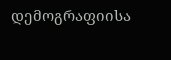დემოგრაფიისა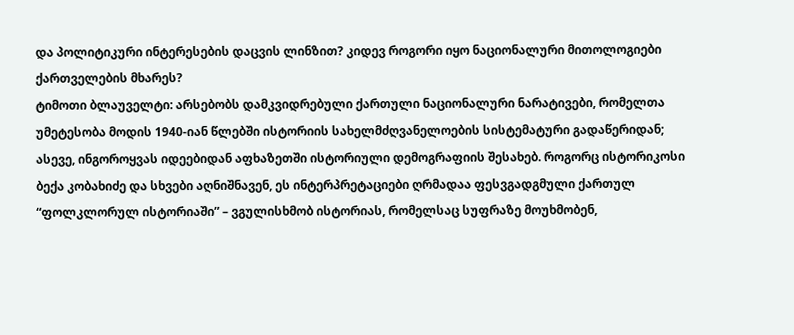და პოლიტიკური ინტერესების დაცვის ლინზით? კიდევ როგორი იყო ნაციონალური მითოლოგიები ქართველების მხარეს?
ტიმოთი ბლაუველტი: არსებობს დამკვიდრებული ქართული ნაციონალური ნარატივები, რომელთა უმეტესობა მოდის 1940-იან წლებში ისტორიის სახელმძღვანელოების სისტემატური გადაწერიდან; ასევე, ინგოროყვას იდეებიდან აფხაზეთში ისტორიული დემოგრაფიის შესახებ. როგორც ისტორიკოსი ბექა კობახიძე და სხვები აღნიშნავენ, ეს ინტერპრეტაციები ღრმადაა ფესვგადგმული ქართულ “ფოლკლორულ ისტორიაში” – ვგულისხმობ ისტორიას, რომელსაც სუფრაზე მოუხმობენ,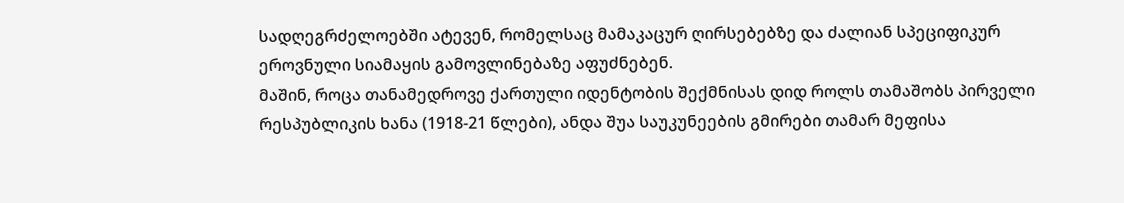სადღეგრძელოებში ატევენ, რომელსაც მამაკაცურ ღირსებებზე და ძალიან სპეციფიკურ ეროვნული სიამაყის გამოვლინებაზე აფუძნებენ.
მაშინ, როცა თანამედროვე ქართული იდენტობის შექმნისას დიდ როლს თამაშობს პირველი რესპუბლიკის ხანა (1918-21 წლები), ანდა შუა საუკუნეების გმირები თამარ მეფისა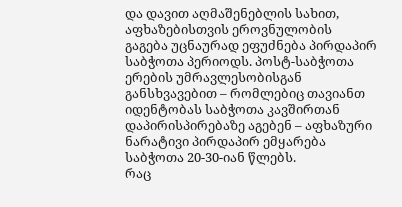და დავით აღმაშენებლის სახით, აფხაზებისთვის ეროვნულობის გაგება უცნაურად ეფუძნება პირდაპირ საბჭოთა პერიოდს. პოსტ-საბჭოთა ერების უმრავლესობისგან განსხვავებით – რომლებიც თავიანთ იდენტობას საბჭოთა კავშირთან დაპირისპირებაზე აგებენ – აფხაზური ნარატივი პირდაპირ ემყარება საბჭოთა 20-30-იან წლებს.
რაც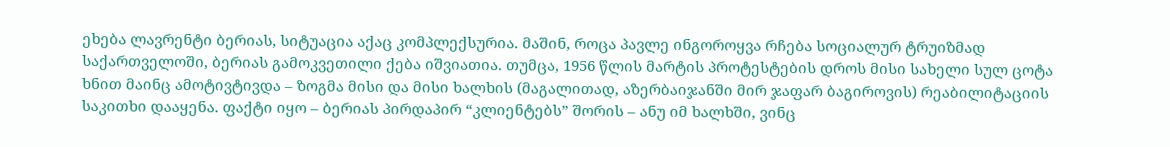ეხება ლავრენტი ბერიას, სიტუაცია აქაც კომპლექსურია. მაშინ, როცა პავლე ინგოროყვა რჩება სოციალურ ტრუიზმად საქართველოში, ბერიას გამოკვეთილი ქება იშვიათია. თუმცა, 1956 წლის მარტის პროტესტების დროს მისი სახელი სულ ცოტა ხნით მაინც ამოტივტივდა – ზოგმა მისი და მისი ხალხის (მაგალითად, აზერბაიჯანში მირ ჯაფარ ბაგიროვის) რეაბილიტაციის საკითხი დააყენა. ფაქტი იყო – ბერიას პირდაპირ “კლიენტებს” შორის – ანუ იმ ხალხში, ვინც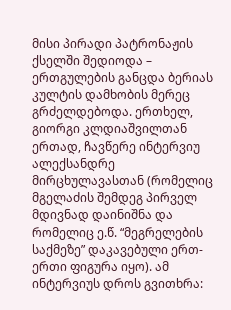მისი პირადი პატრონაჟის ქსელში შედიოდა – ერთგულების განცდა ბერიას კულტის დამხობის მერეც გრძელდებოდა. ერთხელ, გიორგი კლდიაშვილთან ერთად, ჩავწერე ინტერვიუ ალექსანდრე მირცხულავასთან (რომელიც მგელაძის შემდეგ პირველ მდივნად დაინიშნა და რომელიც ე.წ. “მეგრელების საქმეზე” დაკავებული ერთ-ერთი ფიგურა იყო). ამ ინტერვიუს დროს გვითხრა: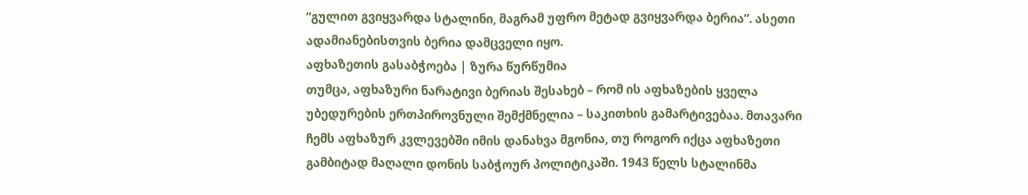“გულით გვიყვარდა სტალინი, მაგრამ უფრო მეტად გვიყვარდა ბერია”. ასეთი ადამიანებისთვის ბერია დამცველი იყო.
აფხაზეთის გასაბჭოება | ზურა წურწუმია
თუმცა, აფხაზური ნარატივი ბერიას შესახებ – რომ ის აფხაზების ყველა უბედურების ერთპიროვნული შემქმნელია – საკითხის გამარტივებაა. მთავარი ჩემს აფხაზურ კვლევებში იმის დანახვა მგონია, თუ როგორ იქცა აფხაზეთი გამბიტად მაღალი დონის საბჭოურ პოლიტიკაში. 1943 წელს სტალინმა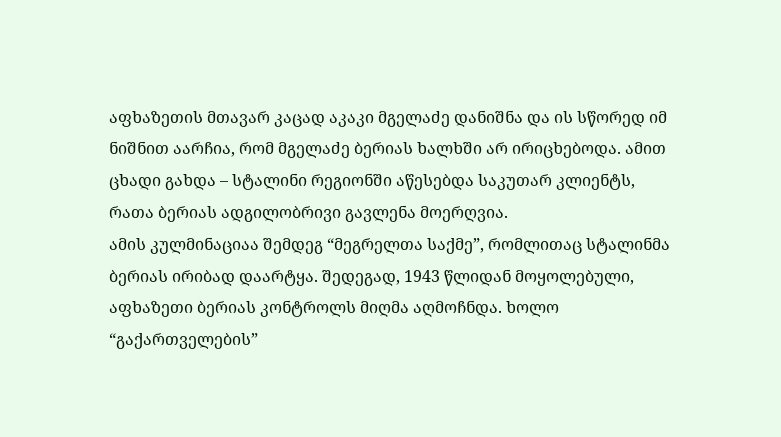აფხაზეთის მთავარ კაცად აკაკი მგელაძე დანიშნა და ის სწორედ იმ ნიშნით აარჩია, რომ მგელაძე ბერიას ხალხში არ ირიცხებოდა. ამით ცხადი გახდა – სტალინი რეგიონში აწესებდა საკუთარ კლიენტს, რათა ბერიას ადგილობრივი გავლენა მოერღვია.
ამის კულმინაციაა შემდეგ “მეგრელთა საქმე”, რომლითაც სტალინმა ბერიას ირიბად დაარტყა. შედეგად, 1943 წლიდან მოყოლებული, აფხაზეთი ბერიას კონტროლს მიღმა აღმოჩნდა. ხოლო “გაქართველების”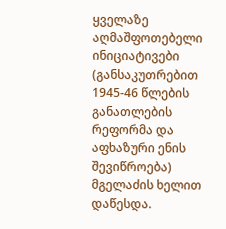ყველაზე აღმაშფოთებელი ინიციატივები (განსაკუთრებით 1945-46 წლების განათლების რეფორმა და აფხაზური ენის შევიწროება) მგელაძის ხელით დაწესდა.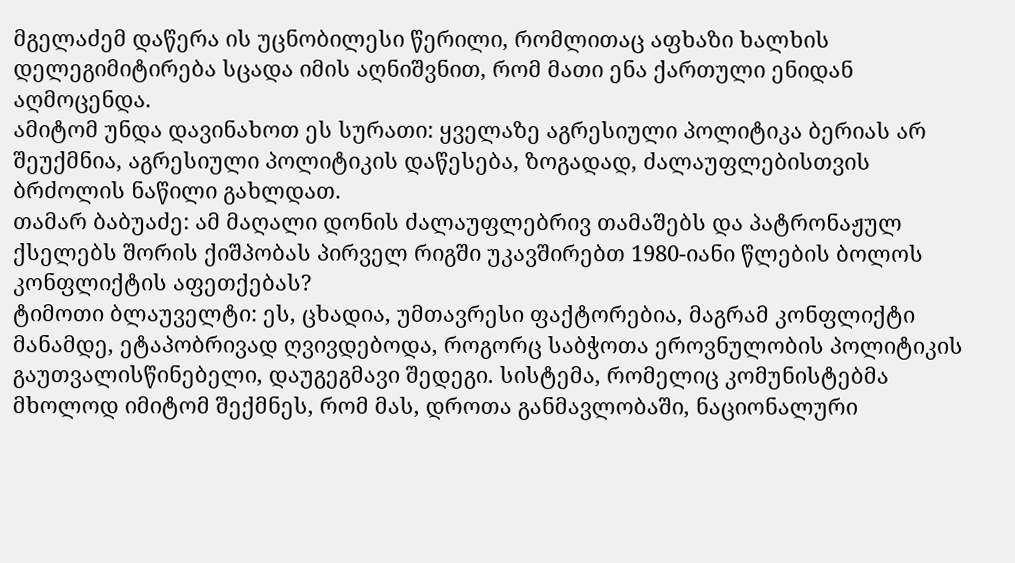მგელაძემ დაწერა ის უცნობილესი წერილი, რომლითაც აფხაზი ხალხის დელეგიმიტირება სცადა იმის აღნიშვნით, რომ მათი ენა ქართული ენიდან აღმოცენდა.
ამიტომ უნდა დავინახოთ ეს სურათი: ყველაზე აგრესიული პოლიტიკა ბერიას არ შეუქმნია, აგრესიული პოლიტიკის დაწესება, ზოგადად, ძალაუფლებისთვის ბრძოლის ნაწილი გახლდათ.
თამარ ბაბუაძე: ამ მაღალი დონის ძალაუფლებრივ თამაშებს და პატრონაჟულ ქსელებს შორის ქიშპობას პირველ რიგში უკავშირებთ 1980-იანი წლების ბოლოს კონფლიქტის აფეთქებას?
ტიმოთი ბლაუველტი: ეს, ცხადია, უმთავრესი ფაქტორებია, მაგრამ კონფლიქტი მანამდე, ეტაპობრივად ღვივდებოდა, როგორც საბჭოთა ეროვნულობის პოლიტიკის გაუთვალისწინებელი, დაუგეგმავი შედეგი. სისტემა, რომელიც კომუნისტებმა მხოლოდ იმიტომ შექმნეს, რომ მას, დროთა განმავლობაში, ნაციონალური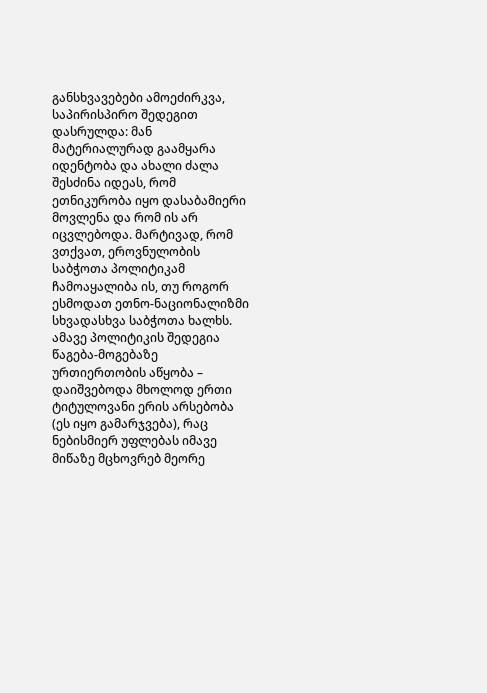განსხვავებები ამოეძირკვა, საპირისპირო შედეგით დასრულდა: მან მატერიალურად გაამყარა იდენტობა და ახალი ძალა შესძინა იდეას, რომ ეთნიკურობა იყო დასაბამიერი მოვლენა და რომ ის არ იცვლებოდა. მარტივად, რომ ვთქვათ, ეროვნულობის საბჭოთა პოლიტიკამ ჩამოაყალიბა ის, თუ როგორ ესმოდათ ეთნო-ნაციონალიზმი სხვადასხვა საბჭოთა ხალხს.
ამავე პოლიტიკის შედეგია წაგება-მოგებაზე ურთიერთობის აწყობა – დაიშვებოდა მხოლოდ ერთი ტიტულოვანი ერის არსებობა (ეს იყო გამარჯვება), რაც ნებისმიერ უფლებას იმავე მიწაზე მცხოვრებ მეორე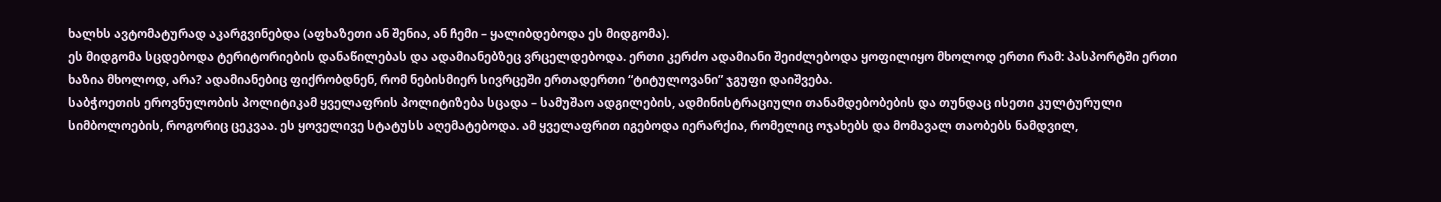ხალხს ავტომატურად აკარგვინებდა (აფხაზეთი ან შენია, ან ჩემი – ყალიბდებოდა ეს მიდგომა).
ეს მიდგომა სცდებოდა ტერიტორიების დანაწილებას და ადამიანებზეც ვრცელდებოდა. ერთი კერძო ადამიანი შეიძლებოდა ყოფილიყო მხოლოდ ერთი რამ: პასპორტში ერთი ხაზია მხოლოდ, არა? ადამიანებიც ფიქრობდნენ, რომ ნებისმიერ სივრცეში ერთადერთი “ტიტულოვანი” ჯგუფი დაიშვება.
საბჭოეთის ეროვნულობის პოლიტიკამ ყველაფრის პოლიტიზება სცადა – სამუშაო ადგილების, ადმინისტრაციული თანამდებობების და თუნდაც ისეთი კულტურული სიმბოლოების, როგორიც ცეკვაა. ეს ყოველივე სტატუსს აღემატებოდა. ამ ყველაფრით იგებოდა იერარქია, რომელიც ოჯახებს და მომავალ თაობებს ნამდვილ,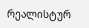რეალისტურ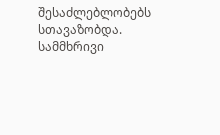შესაძლებლობებს სთავაზობდა.
სამმხრივი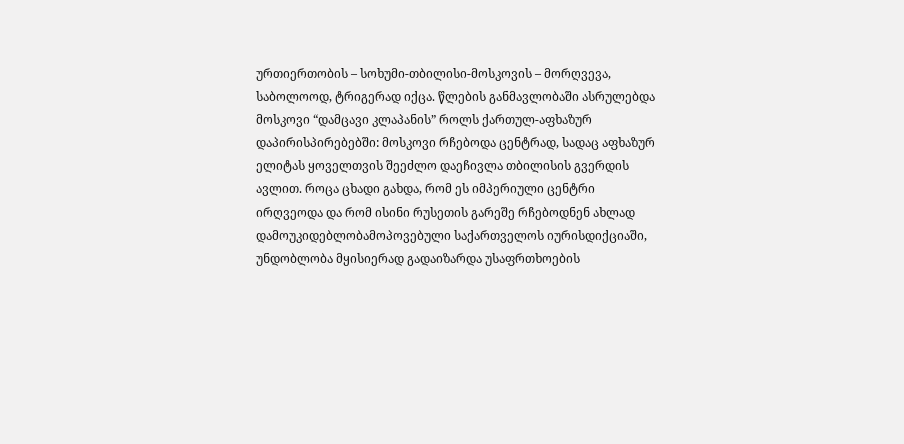ურთიერთობის – სოხუმი-თბილისი-მოსკოვის – მორღვევა, საბოლოოდ, ტრიგერად იქცა. წლების განმავლობაში ასრულებდა მოსკოვი “დამცავი კლაპანის” როლს ქართულ-აფხაზურ დაპირისპირებებში: მოსკოვი რჩებოდა ცენტრად, სადაც აფხაზურ ელიტას ყოველთვის შეეძლო დაეჩივლა თბილისის გვერდის ავლით. როცა ცხადი გახდა, რომ ეს იმპერიული ცენტრი ირღვეოდა და რომ ისინი რუსეთის გარეშე რჩებოდნენ ახლად დამოუკიდებლობამოპოვებული საქართველოს იურისდიქციაში, უნდობლობა მყისიერად გადაიზარდა უსაფრთხოების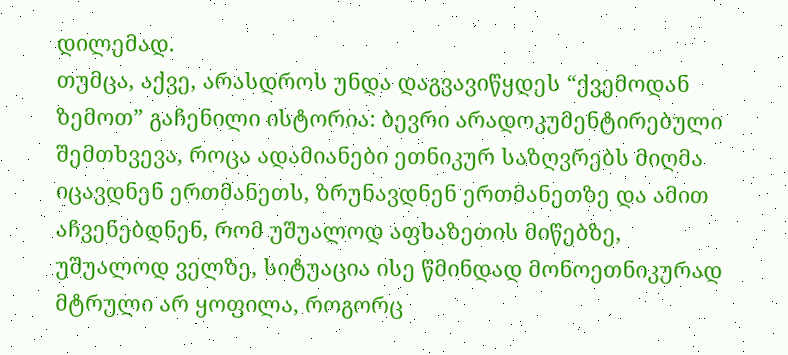დილემად.
თუმცა, აქვე, არასდროს უნდა დაგვავიწყდეს “ქვემოდან ზემოთ” გაჩენილი ისტორია: ბევრი არადოკუმენტირებული შემთხვევა, როცა ადამიანები ეთნიკურ საზღვრებს მიღმა იცავდნენ ერთმანეთს, ზრუნავდნენ ერთმანეთზე და ამით აჩვენებდნენ, რომ უშუალოდ აფხაზეთის მიწებზე, უშუალოდ ველზე, სიტუაცია ისე წმინდად მონოეთნიკურად მტრული არ ყოფილა, როგორც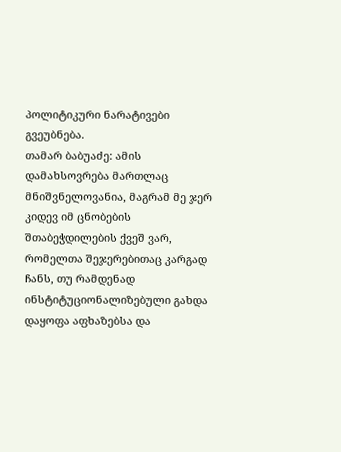პოლიტიკური ნარატივები გვეუბნება.
თამარ ბაბუაძე: ამის დამახსოვრება მართლაც მნიშვნელოვანია, მაგრამ მე ჯერ კიდევ იმ ცნობების შთაბეჭდილების ქვეშ ვარ, რომელთა შეჯერებითაც კარგად ჩანს, თუ რამდენად ინსტიტუციონალიზებული გახდა დაყოფა აფხაზებსა და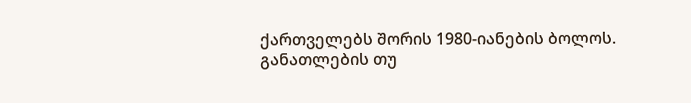ქართველებს შორის 1980-იანების ბოლოს. განათლების თუ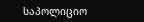საპოლიციო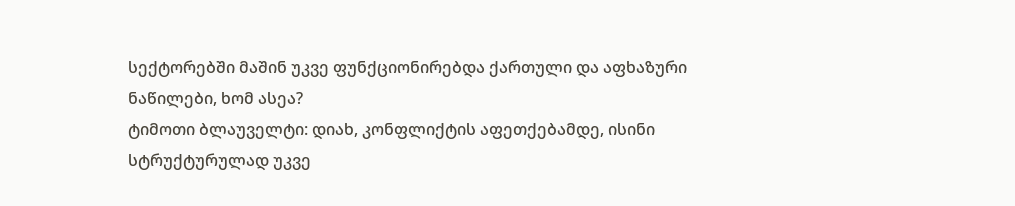სექტორებში მაშინ უკვე ფუნქციონირებდა ქართული და აფხაზური ნაწილები, ხომ ასეა?
ტიმოთი ბლაუველტი: დიახ, კონფლიქტის აფეთქებამდე, ისინი სტრუქტურულად უკვე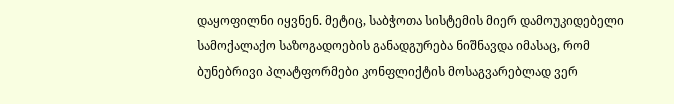დაყოფილნი იყვნენ. მეტიც, საბჭოთა სისტემის მიერ დამოუკიდებელი სამოქალაქო საზოგადოების განადგურება ნიშნავდა იმასაც, რომ ბუნებრივი პლატფორმები კონფლიქტის მოსაგვარებლად ვერ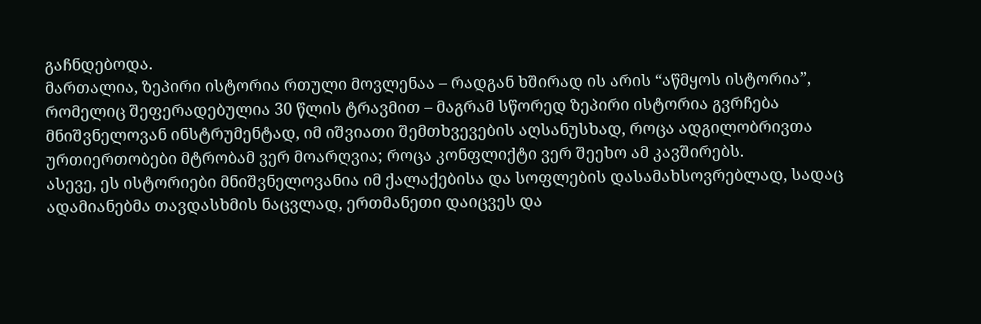გაჩნდებოდა.
მართალია, ზეპირი ისტორია რთული მოვლენაა – რადგან ხშირად ის არის “აწმყოს ისტორია”, რომელიც შეფერადებულია 30 წლის ტრავმით – მაგრამ სწორედ ზეპირი ისტორია გვრჩება მნიშვნელოვან ინსტრუმენტად, იმ იშვიათი შემთხვევების აღსანუსხად, როცა ადგილობრივთა ურთიერთობები მტრობამ ვერ მოარღვია; როცა კონფლიქტი ვერ შეეხო ამ კავშირებს.
ასევე, ეს ისტორიები მნიშვნელოვანია იმ ქალაქებისა და სოფლების დასამახსოვრებლად, სადაც ადამიანებმა თავდასხმის ნაცვლად, ერთმანეთი დაიცვეს და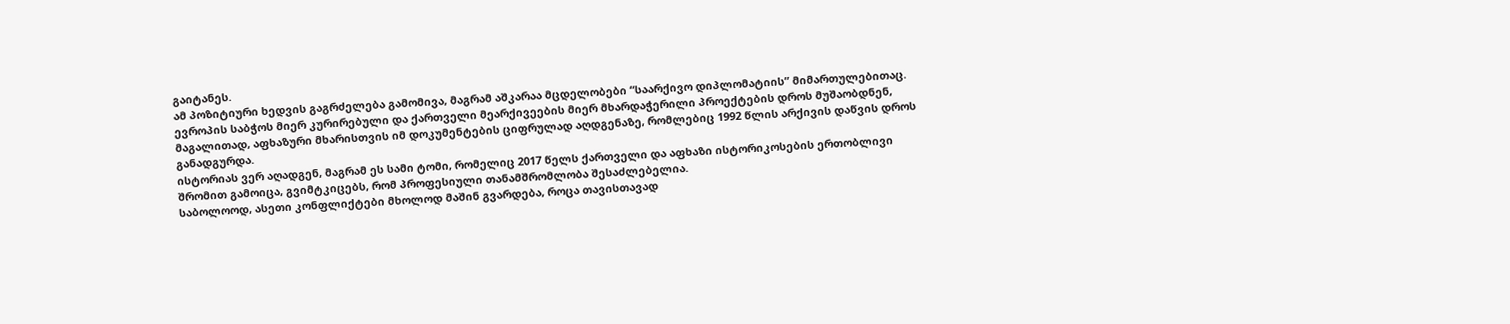გაიტანეს.
ამ პოზიტიური ხედვის გაგრძელება გამომივა, მაგრამ აშკარაა მცდელობები “საარქივო დიპლომატიის” მიმართულებითაც. ევროპის საბჭოს მიერ კურირებული და ქართველი მეარქივეების მიერ მხარდაჭერილი პროექტების დროს მუშაობდნენ, მაგალითად, აფხაზური მხარისთვის იმ დოკუმენტების ციფრულად აღდგენაზე, რომლებიც 1992 წლის არქივის დაწვის დროს განადგურდა.
ისტორიას ვერ აღადგენ, მაგრამ ეს სამი ტომი, რომელიც 2017 წელს ქართველი და აფხაზი ისტორიკოსების ერთობლივი შრომით გამოიცა, გვიმტკიცებს, რომ პროფესიული თანამშრომლობა შესაძლებელია.
საბოლოოდ, ასეთი კონფლიქტები მხოლოდ მაშინ გვარდება, როცა თავისთავად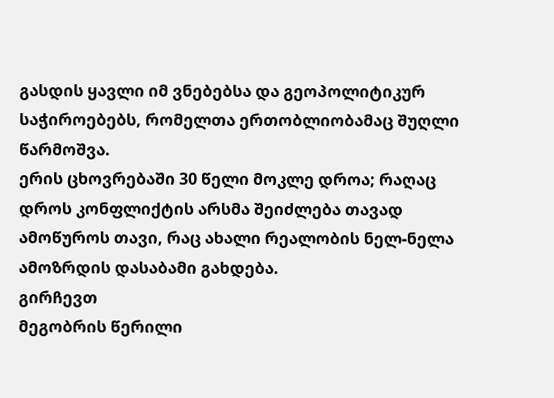გასდის ყავლი იმ ვნებებსა და გეოპოლიტიკურ საჭიროებებს, რომელთა ერთობლიობამაც შუღლი წარმოშვა.
ერის ცხოვრებაში 30 წელი მოკლე დროა; რაღაც დროს კონფლიქტის არსმა შეიძლება თავად ამოწუროს თავი, რაც ახალი რეალობის ნელ-ნელა ამოზრდის დასაბამი გახდება.
გირჩევთ
მეგობრის წერილი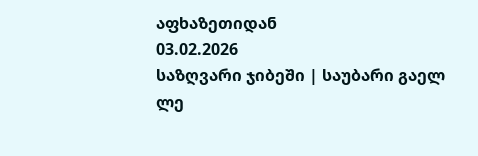აფხაზეთიდან
03.02.2026
საზღვარი ჯიბეში | საუბარი გაელ ლე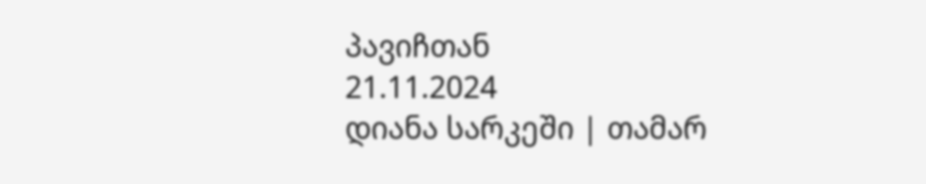პავიჩთან
21.11.2024
დიანა სარკეში | თამარ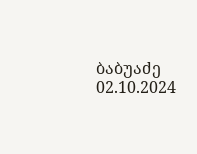ბაბუაძე
02.10.2024